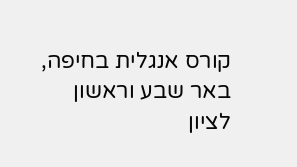קורס אנגלית בחיפה, באר שבע וראשון לציון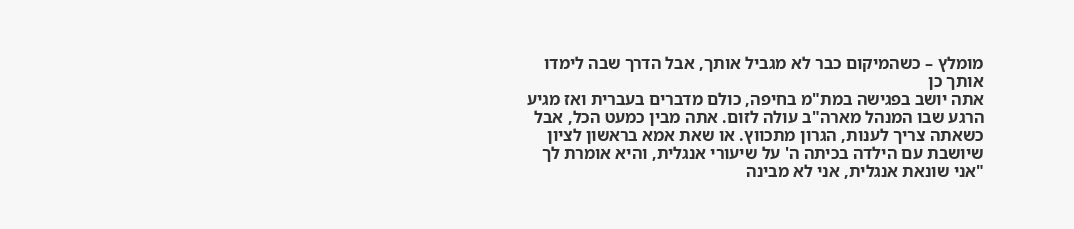מומלץ – כשהמיקום כבר לא מגביל אותך, אבל הדרך שבה לימדו אותך כן
אתה יושב בפגישה במת"מ בחיפה, כולם מדברים בעברית ואז מגיע הרגע שבו המנהל מארה"ב עולה לזום. אתה מבין כמעט הכל, אבל כשאתה צריך לענות, הגרון מתכווץ. או שאת אמא בראשון לציון שיושבת עם הילדה בכיתה ה' על שיעורי אנגלית, והיא אומרת לך "אני שונאת אנגלית, אני לא מבינה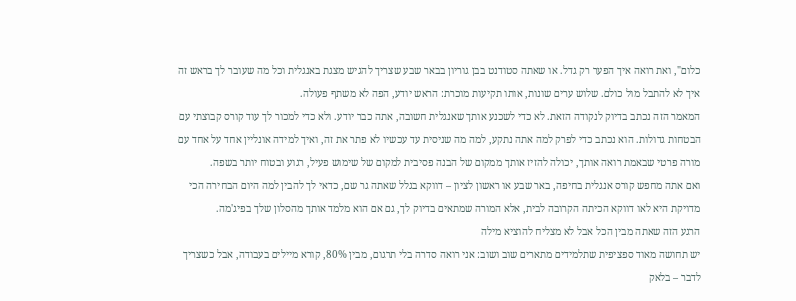כלום", ואת רואה איך הפער רק גדל. או שאתה סטודנט בבן גוריון בבאר שבע שצריך להגיש מצגת באנגלית וכל מה שעובר לך בראש זה איך לא להתבל מול כולם. שלוש ערים שונות, אותו תקיעות מוכרת: הראש יודע, הפה לא משתף פעולה.
המאמר הזה נכתב בדיוק לנקודה הזאת. לא כדי לשכנע אותך שאנגלית חשובה, אתה כבר יודע. ולא כדי למכור לך עוד קורס קבוצתי עם הבטחות גדולות. הוא נכתב כדי לפרק למה אתה נתקע, למה מה שניסית עד עכשיו לא פתר את זה, ואיך למידה אונליין אחד על אחד עם מורה פרטי שבאמת רואה אותך, יכולה להזיז אותך ממקום של הבנה פסיבית למקום של שימוש פעיל, רגוע ובטוח יותר בשפה.
ואם אתה מחפש קורס אנגלית בחיפה, באר שבע או ראשון לציון – דווקא בגלל שאתה גר שם, כדאי לך להבין למה היום הבחירה הכי מדויקת היא לאו דווקא הכיתה הקרובה לבית, אלא המורה שמתאים בדיוק לך, גם אם הוא מלמד אותך מהסלון שלך בפיג'מה.
הרגע הזה שאתה מבין הכל אבל לא מצליח להוציא מילה
יש תחושה מאוד ספציפית שתלמידים מתארים שוב ושוב: אני רואה סדרה בלי תרגום, מבין 80%, קורא מיילים בעבודה, אבל כשצריך לדבר – בלאק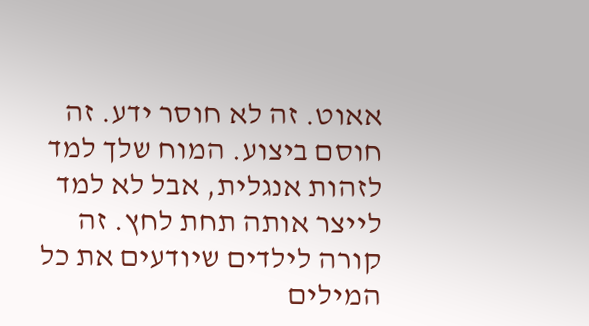אאוט. זה לא חוסר ידע. זה חוסם ביצוע. המוח שלך למד לזהות אנגלית, אבל לא למד לייצר אותה תחת לחץ. זה קורה לילדים שיודעים את כל המילים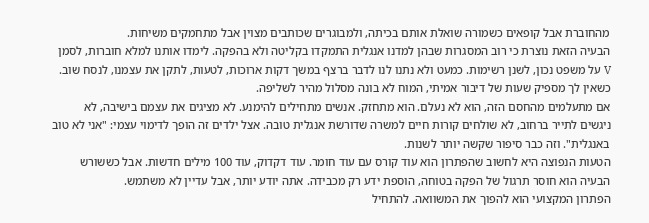מהחוברת אבל קופאים כשמורה שואלת אותם בכיתה, ולמבוגרים שכותבים מצוין אבל מתחמקים משיחות.
הבעיה הזאת נוצרת כי רוב המסגרות שבהן למדנו אנגלית התמקדו בקליטה ולא בהפקה. לימדו אותנו למלא חוברות, לסמן V על משפט נכון, לשנן רשימות. כמעט ולא נתנו לנו לדבר ברצף במשך דקות ארוכות, לטעות, לתקן את עצמנו, לנסח שוב. כשאין לך מספיק שעות של דיבור אמיתי, המוח לא בונה מסלול מהיר לשליפה.
אם מתעלמים מהחסם הזה, הוא לא נעלם. הוא מתחזק. אנשים מתחילים להימנע. לא מציגים את עצמם בישיבה, לא ניגשים לתייר ברחוב, לא שולחים קורות חיים למשרה שדורשת אנגלית טובה. אצל ילדים זה הופך לדימוי עצמי: "אני לא טוב באנגלית". וזה כבר סיפור שקשה יותר לשנות.
הטעות הנפוצה היא לחשוב שהפתרון הוא עוד קורס עם עוד חומר. עוד דקדוק, עוד 100 מילים חדשות. אבל כששורש הבעיה הוא חוסר תרגול של הפקה בטוחה, הוספת ידע רק מכבידה. אתה יודע יותר, אבל עדיין לא משתמש.
הפתרון המקצועי הוא להפוך את המשוואה. להתחיל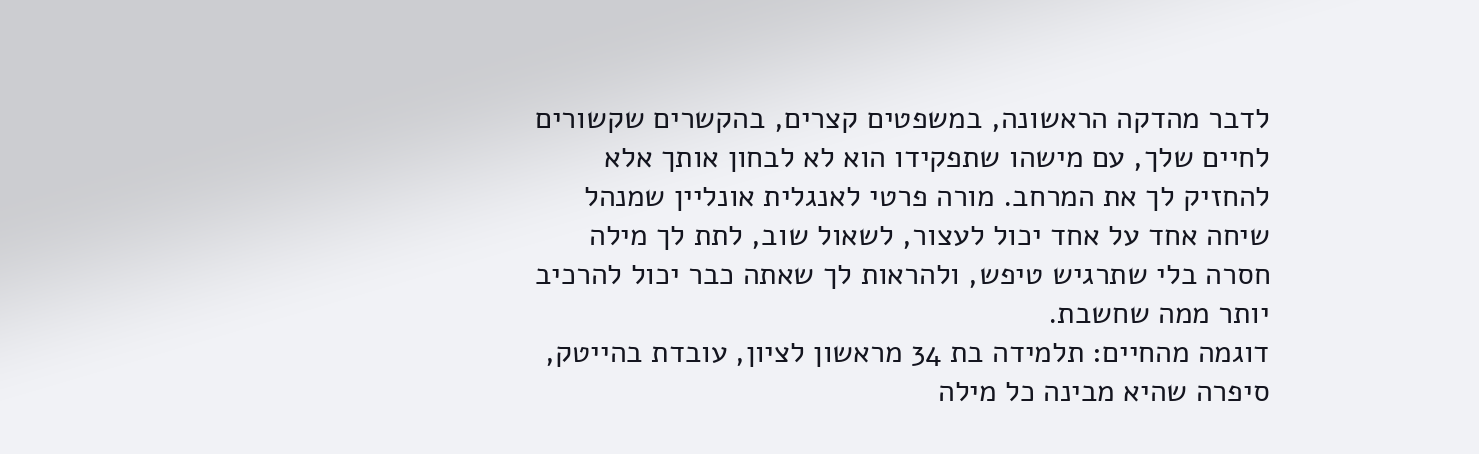לדבר מהדקה הראשונה, במשפטים קצרים, בהקשרים שקשורים לחיים שלך, עם מישהו שתפקידו הוא לא לבחון אותך אלא להחזיק לך את המרחב. מורה פרטי לאנגלית אונליין שמנהל שיחה אחד על אחד יכול לעצור, לשאול שוב, לתת לך מילה חסרה בלי שתרגיש טיפש, ולהראות לך שאתה כבר יכול להרכיב יותר ממה שחשבת.
דוגמה מהחיים: תלמידה בת 34 מראשון לציון, עובדת בהייטק, סיפרה שהיא מבינה כל מילה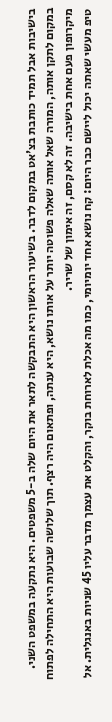בישיבות אבל תמיד כותבת בצ'אט במקום לדבר. בשיעור הראשון היא התבקשה לתאר את היום שלה ב-5 משפטים. היא נתקעה במשפט השני. במקום לתקן אותה, המורה שאל אותה שאלה פשוטה יותר על אותו נושא, היא ענתה, ופתאום היה רצף. תוך שלושה שבועות היא התחילה לפתוח מיקרופון פעם אחת בישיבה. זה לא קסם, זה אימון של שריר.
טיפ מעשי שאתה יכול ליישם כבר היום: קח נושא אחד יומיומי, כמו מה אכלת לארוחת בוקר, והקלט את עצמך מדבר עליו 45 שניות באנגלית. אל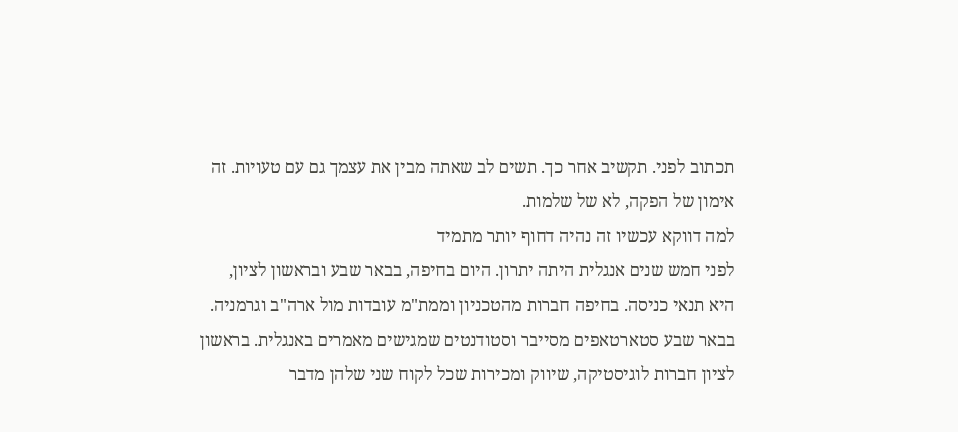תכתוב לפני. תקשיב אחר כך. תשים לב שאתה מבין את עצמך גם עם טעויות. זה אימון של הפקה, לא של שלמות.
למה דווקא עכשיו זה נהיה דחוף יותר מתמיד
לפני חמש שנים אנגלית היתה יתרון. היום בחיפה, בבאר שבע ובראשון לציון, היא תנאי כניסה. בחיפה חברות מהטכניון וממת"מ עובדות מול ארה"ב וגרמניה. בבאר שבע סטארטאפים מסייבר וסטודנטים שמגישים מאמרים באנגלית. בראשון לציון חברות לוגיסטיקה, שיווק ומכירות שכל לקוח שני שלהן מדבר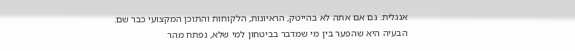אנגלית. גם אם אתה לא בהייטק, הראיונות, הלקוחות והתוכן המקצועי כבר שם.
הבעיה היא שהפער בין מי שמדבר בביטחון למי שלא, נפתח מהר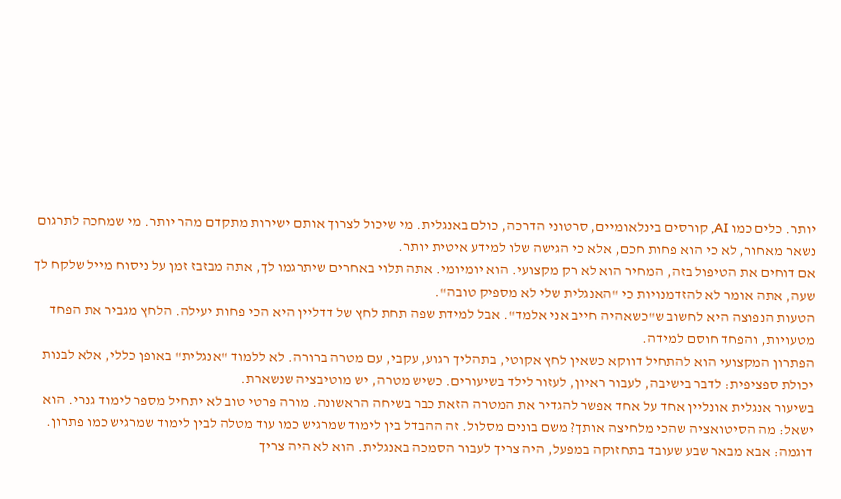יותר. כלים כמו AI, קורסים בינלאומיים, סרטוני הדרכה, כולם באנגלית. מי שיכול לצרוך אותם ישירות מתקדם מהר יותר. מי שמחכה לתרגום נשאר מאחור, לא כי הוא פחות חכם, אלא כי הגישה שלו למידע איטית יותר.
אם דוחים את הטיפול בזה, המחיר הוא לא רק מקצועי. הוא יומיומי. אתה תלוי באחרים שיתרגמו לך, אתה מבזבז זמן על ניסוח מייל שלקח לך שעה, אתה אומר לא להזדמנויות כי "האנגלית שלי לא מספיק טובה".
הטעות הנפוצה היא לחשוב ש"כשאהיה חייב אני אלמד". אבל למידת שפה תחת לחץ של דדליין היא הכי פחות יעילה. הלחץ מגביר את הפחד מטעויות, והפחד חוסם למידה.
הפתרון המקצועי הוא להתחיל דווקא כשאין לחץ אקוטי, בתהליך רגוע, עקבי, עם מטרה ברורה. לא ללמוד "אנגלית" באופן כללי, אלא לבנות יכולת ספציפית: לדבר בישיבה, לעבור ראיון, לעזור לילד בשיעורים. כשיש מטרה, יש מוטיבציה שנשארת.
בשיעור אנגלית אונליין אחד על אחד אפשר להגדיר את המטרה הזאת כבר בשיחה הראשונה. מורה פרטי טוב לא יתחיל מספר לימוד גנרי. הוא ישאל: מה הסיטואציה שהכי מלחיצה אותך? משם בונים מסלול. זה ההבדל בין לימוד שמרגיש כמו עוד מטלה לבין לימוד שמרגיש כמו פתרון.
דוגמה: אבא מבאר שבע שעובד בתחזוקה במפעל, היה צריך לעבור הסמכה באנגלית. הוא לא היה צריך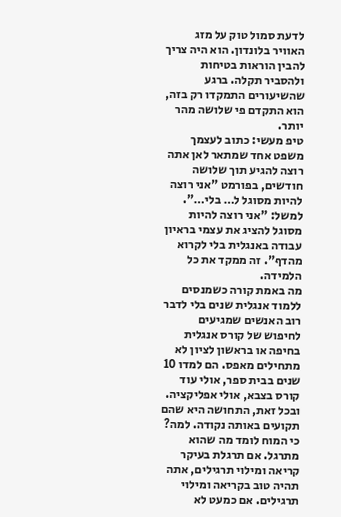לדעת סמול טוק על מזג האוויר בלונדון. הוא היה צריך להבין הוראות בטיחות ולהסביר תקלה. ברגע שהשיעורים התמקדו רק בזה, הוא התקדם פי שלושה מהר יותר.
טיפ מעשי: כתוב לעצמך משפט אחד שמתאר לאן אתה רוצה להגיע תוך שלושה חודשים, בפורמט "אני רוצה להיות מסוגל ל… בלי…". למשל: "אני רוצה להיות מסוגל להציג את עצמי בראיון עבודה באנגלית בלי לקרוא מהדף". זה ממקד את כל הלמידה.
מה באמת קורה כשמנסים ללמוד אנגלית שנים בלי לדבר
רוב האנשים שמגיעים לחיפוש של קורס אנגלית בחיפה או בראשון לציון לא מתחילים מאפס. הם למדו 10 שנים בבית ספר, אולי עוד קורס בצבא, אולי אפליקציה. ובכל זאת, התחושה היא שהם תקועים באותה נקודה. למה?
כי המוח לומד מה שהוא מתרגל. אם תרגלת בעיקר קריאה ומילוי תרגילים, אתה תהיה טוב בקריאה ומילוי תרגילים. אם כמעט לא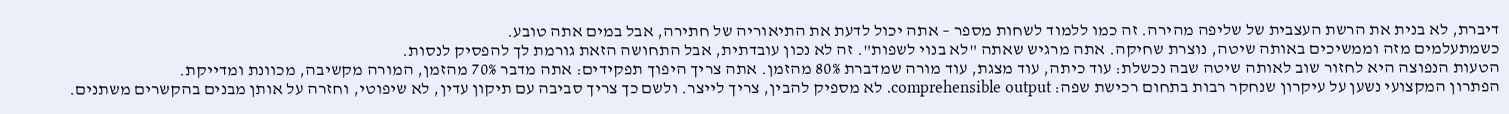דיברת, לא בנית את הרשת העצבית של שליפה מהירה. זה כמו ללמוד לשחות מספר – אתה יכול לדעת את התיאוריה של חתירה, אבל במים אתה טובע.
כשמתעלמים מזה וממשיכים באותה שיטה, נוצרת שחיקה. אתה מרגיש שאתה "לא בנוי לשפות". זה לא נכון עובדתית, אבל התחושה הזאת גורמת לך להפסיק לנסות.
הטעות הנפוצה היא לחזור שוב לאותה שיטה שבה נכשלת: עוד כיתה, עוד מצגת, עוד מורה שמדברת 80% מהזמן. אתה צריך היפוך תפקידים: אתה מדבר 70% מהזמן, המורה מקשיבה, מכוונת ומדייקת.
הפתרון המקצועי נשען על עיקרון שנחקר רבות בתחום רכישת שפה: comprehensible output. לא מספיק להבין, צריך לייצר. ולשם כך צריך סביבה עם תיקון עדין, לא שיפוטי, וחזרה על אותן מבנים בהקשרים משתנים.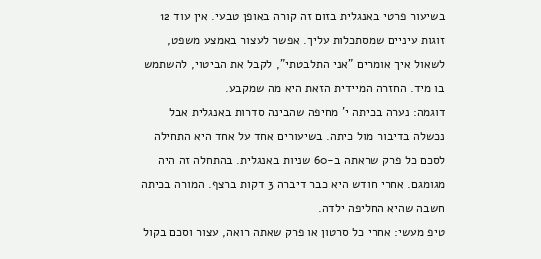בשיעור פרטי באנגלית בזום זה קורה באופן טבעי. אין עוד 12 זוגות עיניים שמסתכלות עליך. אפשר לעצור באמצע משפט, לשאול איך אומרים "אני התלבטתי", לקבל את הביטוי, להשתמש בו מיד. החזרה המיידית הזאת היא מה שמקבע.
דוגמה: נערה בכיתה י' מחיפה שהבינה סדרות באנגלית אבל נכשלה בדיבור מול כיתה. בשיעורים אחד על אחד היא התחילה לסכם כל פרק שראתה ב-60 שניות באנגלית. בהתחלה זה היה מגומגם. אחרי חודש היא כבר דיברה 3 דקות ברצף. המורה בכיתה חשבה שהיא החליפה ילדה.
טיפ מעשי: אחרי כל סרטון או פרק שאתה רואה, עצור וסכם בקול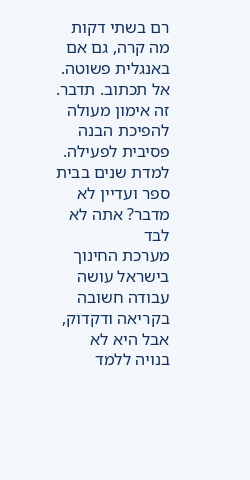רם בשתי דקות מה קרה, גם אם באנגלית פשוטה. אל תכתוב. תדבר. זה אימון מעולה להפיכת הבנה פסיבית לפעילה.
למדת שנים בבית ספר ועדיין לא מדבר? אתה לא לבד
מערכת החינוך בישראל עושה עבודה חשובה בקריאה ודקדוק, אבל היא לא בנויה ללמד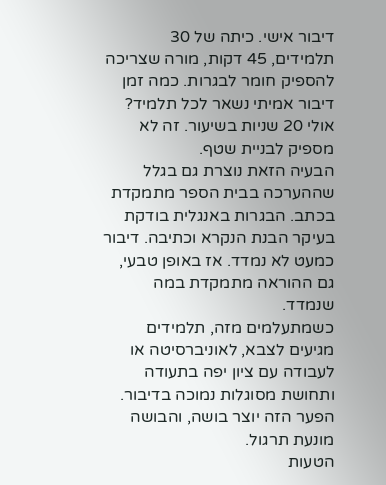דיבור אישי. כיתה של 30 תלמידים, 45 דקות, מורה שצריכה להספיק חומר לבגרות. כמה זמן דיבור אמיתי נשאר לכל תלמיד? אולי 20 שניות בשיעור. זה לא מספיק לבניית שטף.
הבעיה הזאת נוצרת גם בגלל שההערכה בבית הספר מתמקדת בכתב. הבגרות באנגלית בודקת בעיקר הבנת הנקרא וכתיבה. דיבור כמעט לא נמדד. אז באופן טבעי, גם ההוראה מתמקדת במה שנמדד.
כשמתעלמים מזה, תלמידים מגיעים לצבא, לאוניברסיטה או לעבודה עם ציון יפה בתעודה ותחושת מסוגלות נמוכה בדיבור. הפער הזה יוצר בושה, והבושה מונעת תרגול.
הטעות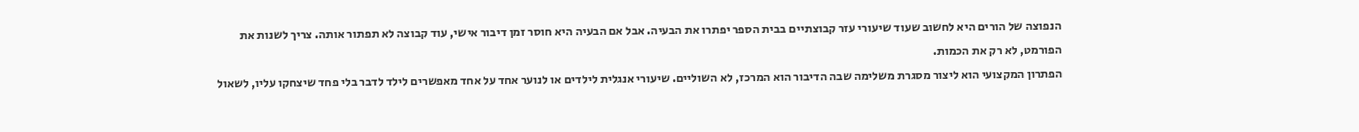הנפוצה של הורים היא לחשוב שעוד שיעורי עזר קבוצתיים בבית הספר יפתרו את הבעיה. אבל אם הבעיה היא חוסר זמן דיבור אישי, עוד קבוצה לא תפתור אותה. צריך לשנות את הפורמט, לא רק את הכמות.
הפתרון המקצועי הוא ליצור מסגרת משלימה שבה הדיבור הוא המרכז, לא השוליים. שיעורי אנגלית לילדים או לנוער אחד על אחד מאפשרים לילד לדבר בלי פחד שיצחקו עליו, לשאול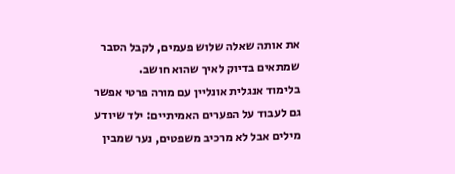את אותה שאלה שלוש פעמים, לקבל הסבר שמתאים בדיוק לאיך שהוא חושב.
בלימוד אנגלית אונליין עם מורה פרטי אפשר גם לעבוד על הפערים האמיתיים: ילד שיודע מילים אבל לא מרכיב משפטים, נער שמבין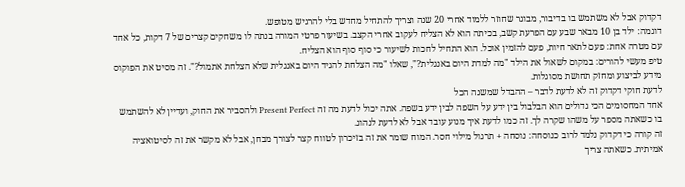דקדוק אבל לא משתמש בו בדיבור, מבוגר שחוזר ללמוד אחרי 20 שנה וצריך להתחיל מחדש בלי להרגיש מטופש.
דוגמה: ילד בן 10 מבאר שבע עם הפרעת קשב, בכיתה הוא לא הצליח לעקוב אחרי הקצב. בשיעור פרטי המורה בנתה לו משחקים קצרים של 7 דקות, כל אחד עם מטרה אחת: פעם לתאר חיות, פעם להזמין אוכל. הוא התחיל לחכות לשיעור כי סוף סוף הוא הצליח.
טיפ מעשי להורים: במקום לשאול את הילד "מה למדת היום באנגלית?", שאלו "מה הצלחת להגיד היום באנגלית שלא הצלחת אתמול?". זה מסיט את הפוקוס מידע לביצוע ומחזק תחושת מסוגלות.
לדעת חוקי דקדוק זה לא לדעת לדבר – ההבדל שמשנה הכל
אחד המחסומים הכי גדולים הוא הבלבול בין ידע על השפה לבין ידע בשפה. אתה יכול לדעת מה זה Present Perfect ולהסביר את החוק, ועדיין לא להשתמש בו כשאתה מספר על משהו שקרה לך. זה כמו לדעת איך מנוע עובד אבל לא לדעת לנהוג.
זה קורה כי דקדוק נלמד לרוב כנוסחה: נוסחה + תרגול מילוי חסר. המוח שומר את זה בזיכרון לטווח קצר לצורך מבחן, אבל לא מקשר את זה לסיטואציה אמיתית. כשאתה צריך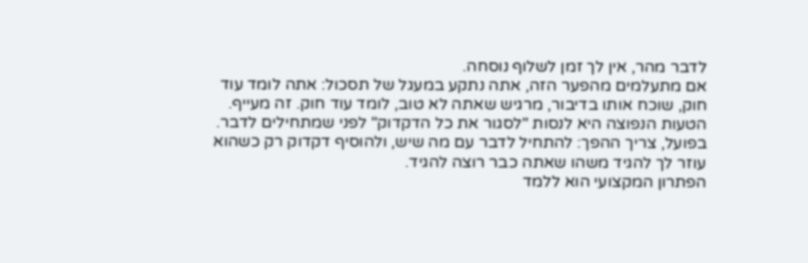לדבר מהר, אין לך זמן לשלוף נוסחה.
אם מתעלמים מהפער הזה, אתה נתקע במעגל של תסכול: אתה לומד עוד חוק, שוכח אותו בדיבור, מרגיש שאתה לא טוב, לומד עוד חוק. זה מעייף.
הטעות הנפוצה היא לנסות "לסגור את כל הדקדוק" לפני שמתחילים לדבר. בפועל, צריך ההפך: להתחיל לדבר עם מה שיש, ולהוסיף דקדוק רק כשהוא עוזר לך להגיד משהו שאתה כבר רוצה להגיד.
הפתרון המקצועי הוא ללמד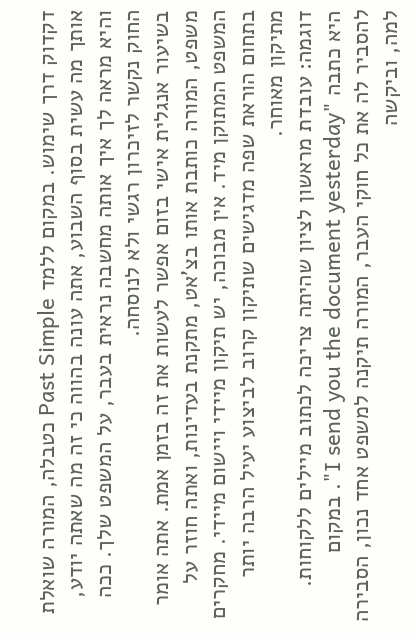דקדוק דרך שימוש. במקום ללמד Past Simple כטבלה, המורה שואלת אותך מה עשית בסוף השבוע, אתה עונה בהווה כי זה מה שאתה יודע, והיא מראה לך איך אותה מחשבה נראית בעבר, על המשפט שלך. ככה החוק נקשר לזיכרון רגשי ולא לנוסחה.
בשיעור אנגלית אישי בזום אפשר לעשות את זה בזמן אמת. אתה אומר משפט, המורה כותבת אותו בצ'אט, מתקנת בעדינות, ואתה חוזר על המשפט המתוקן מיד. אין מבוכה, יש תיקון מיידי ויישום מיידי. מחקרים בתחום הוראת שפה מדגישים שתיקון קרוב לביצוע יעיל הרבה יותר מתיקון מאוחר.
דוגמה: עובדת מראשון לציון שהיתה צריכה לכתוב מיילים ללקוחות. היא כתבה "I send you the document yesterday". במקום להסביר לה את כל חוקי העבר, המורה תיקנה למשפט אחד נכון, הסבירה למה, וביקשה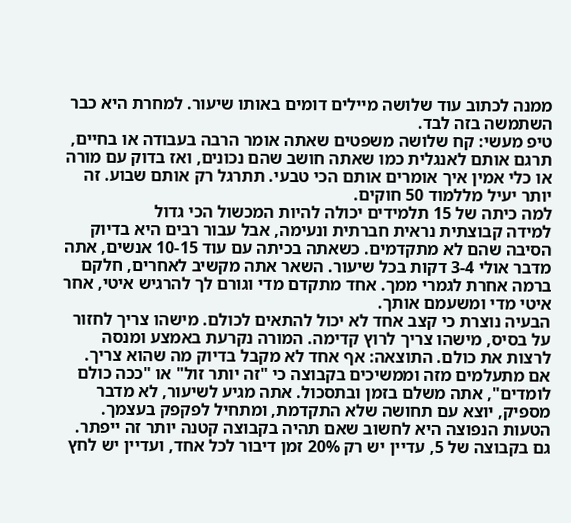ממנה לכתוב עוד שלושה מיילים דומים באותו שיעור. למחרת היא כבר השתמשה בזה לבד.
טיפ מעשי: קח שלושה משפטים שאתה אומר הרבה בעבודה או בחיים, תרגם אותם לאנגלית כמו שאתה חושב שהם נכונים, ואז בדוק עם מורה או כלי אמין איך אומרים אותם הכי טבעי. תתרגל רק אותם שבוע. זה יותר יעיל מללמוד 50 חוקים.
למה כיתה של 15 תלמידים יכולה להיות המכשול הכי גדול
למידה קבוצתית נראית חברתית ונעימה, אבל עבור רבים היא בדיוק הסיבה שהם לא מתקדמים. כשאתה בכיתה עם עוד 10-15 אנשים, אתה מדבר אולי 3-4 דקות בכל שיעור. השאר אתה מקשיב לאחרים, חלקם ברמה אחרת לגמרי ממך. אחד מתקדם מדי וגורם לך להרגיש איטי, אחר איטי מדי ומשעמם אותך.
הבעיה נוצרת כי קצב אחד לא יכול להתאים לכולם. מישהו צריך לחזור על בסיס, מישהו צריך לרוץ קדימה. המורה נקרעת באמצע ומנסה לרצות את כולם. התוצאה: אף אחד לא מקבל בדיוק מה שהוא צריך.
אם מתעלמים מזה וממשיכים בקבוצה כי "זה יותר זול" או "ככה כולם לומדים", אתה משלם בזמן ובתסכול. אתה מגיע לשיעור, לא מדבר מספיק, יוצא עם תחושה שלא התקדמת, ומתחיל לפקפק בעצמך.
הטעות הנפוצה היא לחשוב שאם תהיה בקבוצה קטנה יותר זה ייפתר. גם בקבוצה של 5, עדיין יש רק 20% זמן דיבור לכל אחד, ועדיין יש לחץ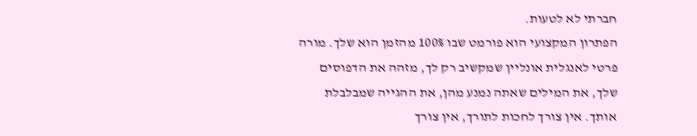חברתי לא לטעות.
הפתרון המקצועי הוא פורמט שבו 100% מהזמן הוא שלך. מורה פרטי לאנגלית אונליין שמקשיב רק לך, מזהה את הדפוסים שלך, את המילים שאתה נמנע מהן, את ההגייה שמבלבלת אותך. אין צורך לחכות לתורך, אין צורך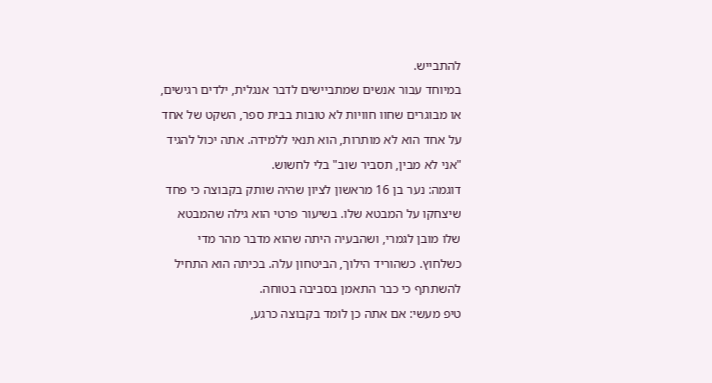להתבייש.
במיוחד עבור אנשים שמתביישים לדבר אנגלית, ילדים רגישים, או מבוגרים שחוו חוויות לא טובות בבית ספר, השקט של אחד על אחד הוא לא מותרות, הוא תנאי ללמידה. אתה יכול להגיד "אני לא מבין, תסביר שוב" בלי לחשוש.
דוגמה: נער בן 16 מראשון לציון שהיה שותק בקבוצה כי פחד שיצחקו על המבטא שלו. בשיעור פרטי הוא גילה שהמבטא שלו מובן לגמרי, ושהבעיה היתה שהוא מדבר מהר מדי כשלחוץ. כשהוריד הילוך, הביטחון עלה. בכיתה הוא התחיל להשתתף כי כבר התאמן בסביבה בטוחה.
טיפ מעשי: אם אתה כן לומד בקבוצה כרגע,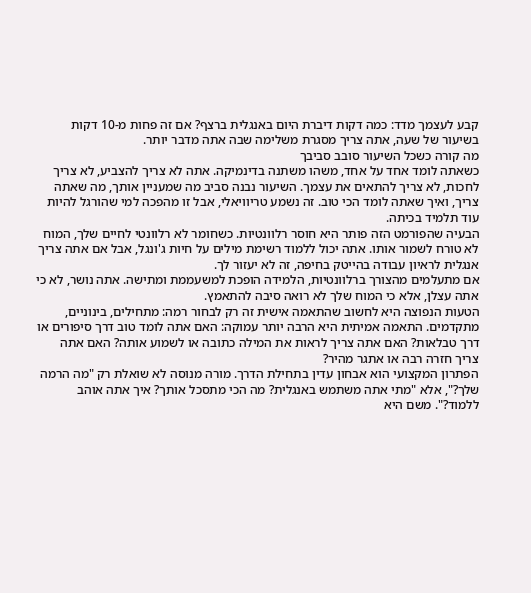קבע לעצמך מדד: כמה דקות דיברת היום באנגלית ברצף? אם זה פחות מ-10 דקות בשיעור של שעה, אתה צריך מסגרת משלימה שבה אתה מדבר יותר.
מה קורה כשכל השיעור סובב סביבך
כשאתה לומד אחד על אחד, משהו משתנה בדינמיקה. אתה לא צריך להצביע, לא צריך לחכות, לא צריך להתאים את עצמך. השיעור נבנה סביב מה שמעניין אותך, מה שאתה צריך, ואיך שאתה לומד הכי טוב. זה נשמע טריוויאלי, אבל זו מהפכה למי שהורגל להיות עוד תלמיד בכיתה.
הבעיה שהפורמט הזה פותר היא חוסר רלוונטיות. כשחומר לא רלוונטי לחיים שלך, המוח לא טורח לשמור אותו. אתה יכול ללמוד רשימת מילים על חיות ג'ונגל, אבל אם אתה צריך אנגלית לראיון עבודה בהייטק בחיפה, זה לא יעזור לך.
אם מתעלמים מהצורך ברלוונטיות, הלמידה הופכת למשעממת ומתישה. אתה נושר, לא כי אתה עצלן, אלא כי המוח שלך לא רואה סיבה להתאמץ.
הטעות הנפוצה היא לחשוב שהתאמה אישית זה רק לבחור רמה: מתחילים, בינוניים, מתקדמים. התאמה אמיתית היא הרבה יותר עמוקה: האם אתה לומד טוב דרך סיפורים או דרך טבלאות? האם אתה צריך לראות את המילה כתובה או לשמוע אותה? האם אתה צריך חזרה רבה או אתגר מהיר?
הפתרון המקצועי הוא אבחון עדין בתחילת הדרך. מורה מנוסה לא שואלת רק "מה הרמה שלך?", אלא "מתי אתה משתמש באנגלית? מה הכי מתסכל אותך? איך אתה אוהב ללמוד?". משם היא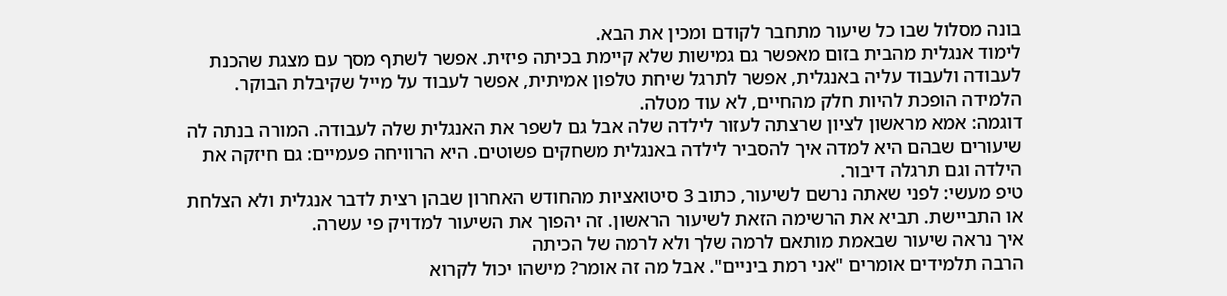בונה מסלול שבו כל שיעור מתחבר לקודם ומכין את הבא.
לימוד אנגלית מהבית בזום מאפשר גם גמישות שלא קיימת בכיתה פיזית. אפשר לשתף מסך עם מצגת שהכנת לעבודה ולעבוד עליה באנגלית, אפשר לתרגל שיחת טלפון אמיתית, אפשר לעבוד על מייל שקיבלת הבוקר. הלמידה הופכת להיות חלק מהחיים, לא עוד מטלה.
דוגמה: אמא מראשון לציון שרצתה לעזור לילדה שלה אבל גם לשפר את האנגלית שלה לעבודה. המורה בנתה לה שיעורים שבהם היא למדה איך להסביר לילדה באנגלית משחקים פשוטים. היא הרוויחה פעמיים: גם חיזקה את הילדה וגם תרגלה דיבור.
טיפ מעשי: לפני שאתה נרשם לשיעור, כתוב 3 סיטואציות מהחודש האחרון שבהן רצית לדבר אנגלית ולא הצלחת או התביישת. תביא את הרשימה הזאת לשיעור הראשון. זה יהפוך את השיעור למדויק פי עשרה.
איך נראה שיעור שבאמת מותאם לרמה שלך ולא לרמה של הכיתה
הרבה תלמידים אומרים "אני רמת ביניים". אבל מה זה אומר? מישהו יכול לקרוא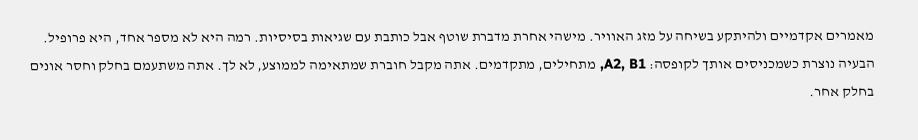מאמרים אקדמיים ולהיתקע בשיחה על מזג האוויר. מישהי אחרת מדברת שוטף אבל כותבת עם שגיאות בסיסיות. רמה היא לא מספר אחד, היא פרופיל.
הבעיה נוצרת כשמכניסים אותך לקופסה: A2, B1, מתחילים, מתקדמים. אתה מקבל חוברת שמתאימה לממוצע, לא לך. אתה משתעמם בחלק וחסר אונים בחלק אחר.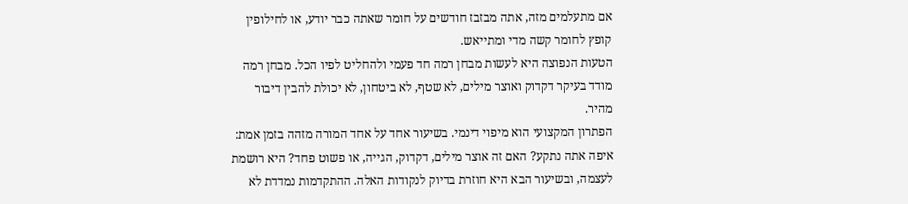אם מתעלמים מזה, אתה מבזבז חודשים על חומר שאתה כבר יודע, או לחילופין קופץ לחומר קשה מדי ומתייאש.
הטעות הנפוצה היא לעשות מבחן רמה חד פעמי ולהחליט לפיו הכל. מבחן רמה מודד בעיקר דקדוק ואוצר מילים, לא שטף, לא ביטחון, לא יכולת להבין דיבור מהיר.
הפתרון המקצועי הוא מיפוי דינמי. בשיעור אחד על אחד המורה מזהה בזמן אמת: איפה אתה נתקע? האם זה אוצר מילים, דקדוק, הגייה, או פשוט פחד? היא רושמת לעצמה, ובשיעור הבא היא חוזרת בדיוק לנקודות האלה. ההתקדמות נמדדת לא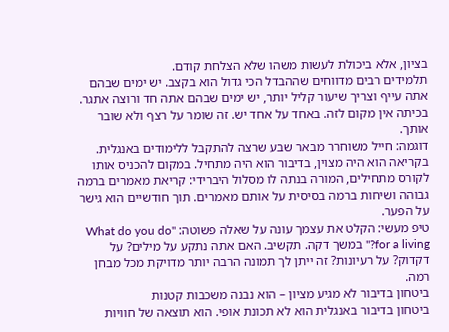בציון, אלא ביכולת לעשות משהו שלא הצלחת קודם.
תלמידים רבים מדווחים שההבדל הכי גדול הוא בקצב. יש ימים שבהם אתה עייף וצריך שיעור קליל יותר, יש ימים שבהם אתה חד ורוצה אתגר. בכיתה אין מקום לזה. באחד על אחד יש. זה שומר על רצף ולא שובר אותך.
דוגמה: חייל משוחרר מבאר שבע שרצה להתקבל ללימודים באנגלית. בקריאה הוא היה מצוין, בדיבור הוא היה מתחיל. במקום להכניס אותו לקורס מתחילים, המורה בנתה לו מסלול היברידי: קריאת מאמרים ברמה גבוהה ושיחות ברמה בסיסית על אותם מאמרים. תוך חודשיים הוא גישר על הפער.
טיפ מעשי: הקלט את עצמך עונה על שאלה פשוטה: "What do you do for a living?" במשך דקה. תקשיב. האם אתה נתקע על מילים? על דקדוק? על רעיונות? זה ייתן לך תמונה הרבה יותר מדויקת מכל מבחן רמה.
ביטחון בדיבור לא מגיע מציון – הוא נבנה משכבות קטנות
ביטחון בדיבור באנגלית הוא לא תכונת אופי. הוא תוצאה של חוויות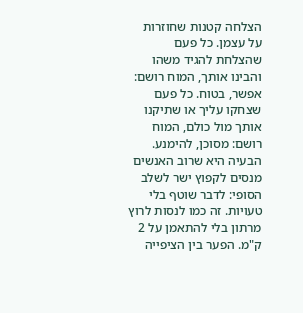הצלחה קטנות שחוזרות על עצמן. כל פעם שהצלחת להגיד משהו והבינו אותך, המוח רושם: אפשר, בטוח. כל פעם שצחקו עליך או שתיקנו אותך מול כולם, המוח רושם: מסוכן, להימנע.
הבעיה היא שרוב האנשים מנסים לקפוץ ישר לשלב הסופי: לדבר שוטף בלי טעויות. זה כמו לנסות לרוץ מרתון בלי להתאמן על 2 ק"מ. הפער בין הציפייה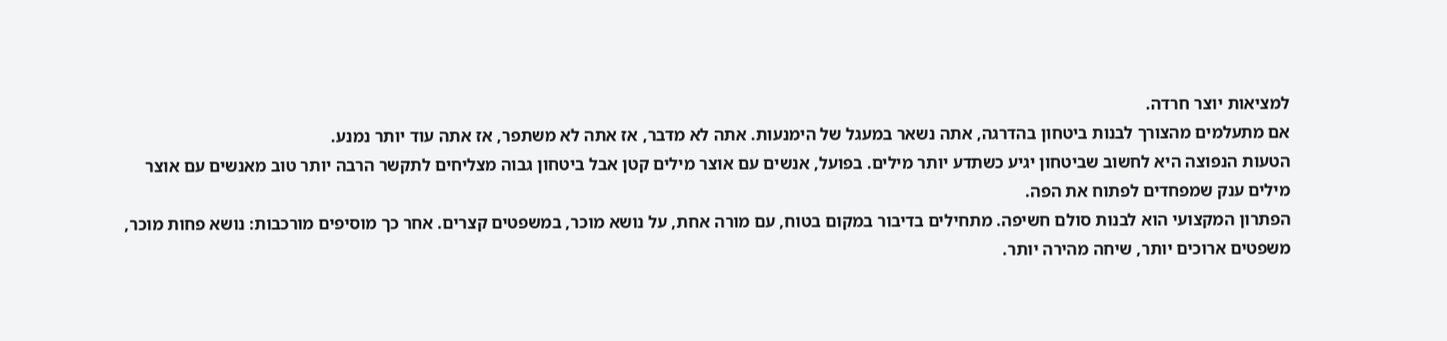למציאות יוצר חרדה.
אם מתעלמים מהצורך לבנות ביטחון בהדרגה, אתה נשאר במעגל של הימנעות. אתה לא מדבר, אז אתה לא משתפר, אז אתה עוד יותר נמנע.
הטעות הנפוצה היא לחשוב שביטחון יגיע כשתדע יותר מילים. בפועל, אנשים עם אוצר מילים קטן אבל ביטחון גבוה מצליחים לתקשר הרבה יותר טוב מאנשים עם אוצר מילים ענק שמפחדים לפתוח את הפה.
הפתרון המקצועי הוא לבנות סולם חשיפה. מתחילים בדיבור במקום בטוח, עם מורה אחת, על נושא מוכר, במשפטים קצרים. אחר כך מוסיפים מורכבות: נושא פחות מוכר, משפטים ארוכים יותר, שיחה מהירה יותר.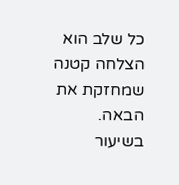כל שלב הוא הצלחה קטנה שמחזקת את הבאה.
בשיעור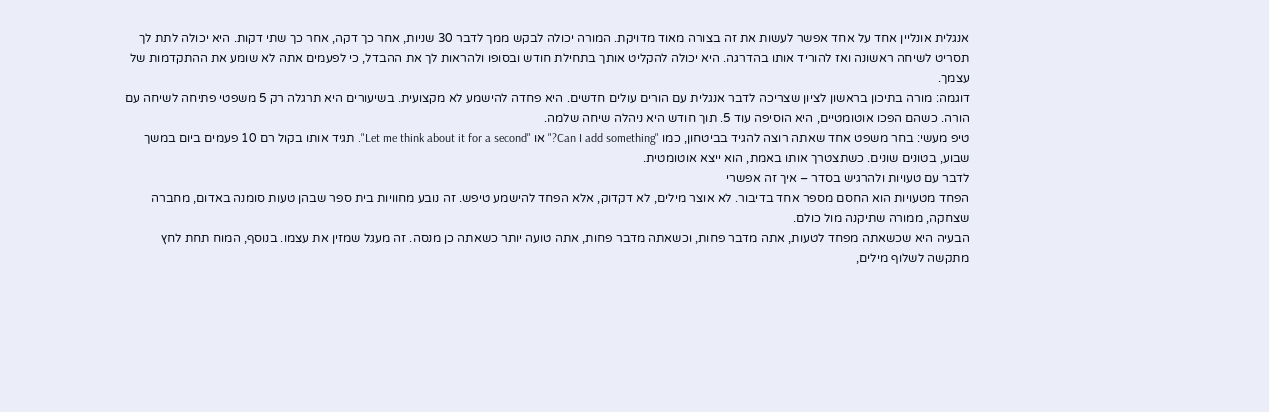אנגלית אונליין אחד על אחד אפשר לעשות את זה בצורה מאוד מדויקת. המורה יכולה לבקש ממך לדבר 30 שניות, אחר כך דקה, אחר כך שתי דקות. היא יכולה לתת לך תסריט לשיחה ראשונה ואז להוריד אותו בהדרגה. היא יכולה להקליט אותך בתחילת חודש ובסופו ולהראות לך את ההבדל, כי לפעמים אתה לא שומע את ההתקדמות של עצמך.
דוגמה: מורה בתיכון בראשון לציון שצריכה לדבר אנגלית עם הורים עולים חדשים. היא פחדה להישמע לא מקצועית. בשיעורים היא תרגלה רק 5 משפטי פתיחה לשיחה עם הורה. כשהם הפכו אוטומטיים, היא הוסיפה עוד 5. תוך חודש היא ניהלה שיחה שלמה.
טיפ מעשי: בחר משפט אחד שאתה רוצה להגיד בביטחון, כמו "Can I add something?" או "Let me think about it for a second". תגיד אותו בקול רם 10 פעמים ביום במשך שבוע, בטונים שונים. כשתצטרך אותו באמת, הוא ייצא אוטומטית.
לדבר עם טעויות ולהרגיש בסדר – איך זה אפשרי
הפחד מטעויות הוא החסם מספר אחד בדיבור. לא אוצר מילים, לא דקדוק, אלא הפחד להישמע טיפש. זה נובע מחוויות בית ספר שבהן טעות סומנה באדום, מחברה שצחקה, ממורה שתיקנה מול כולם.
הבעיה היא שכשאתה מפחד לטעות, אתה מדבר פחות, וכשאתה מדבר פחות, אתה טועה יותר כשאתה כן מנסה. זה מעגל שמזין את עצמו. בנוסף, המוח תחת לחץ מתקשה לשלוף מילים,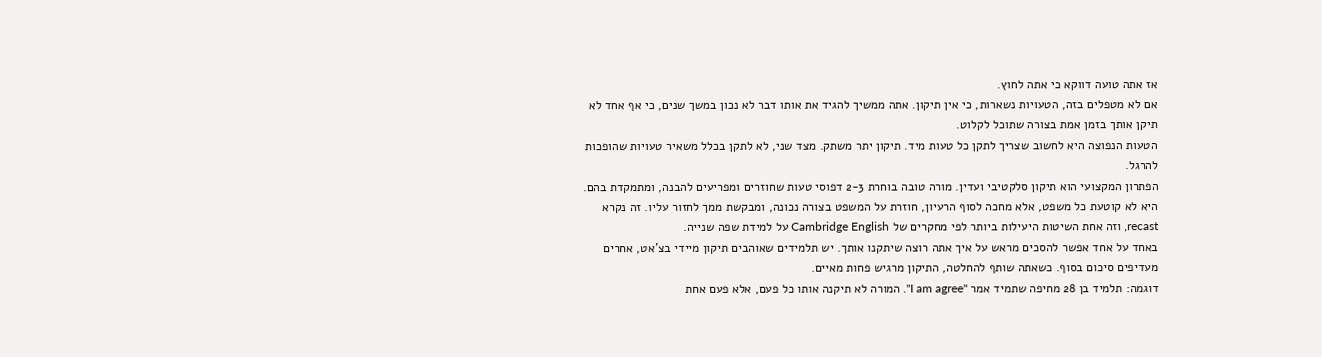אז אתה טועה דווקא כי אתה לחוץ.
אם לא מטפלים בזה, הטעויות נשארות, כי אין תיקון. אתה ממשיך להגיד את אותו דבר לא נכון במשך שנים, כי אף אחד לא תיקן אותך בזמן אמת בצורה שתוכל לקלוט.
הטעות הנפוצה היא לחשוב שצריך לתקן כל טעות מיד. תיקון יתר משתק. מצד שני, לא לתקן בכלל משאיר טעויות שהופכות להרגל.
הפתרון המקצועי הוא תיקון סלקטיבי ועדין. מורה טובה בוחרת 2-3 דפוסי טעות שחוזרים ומפריעים להבנה, ומתמקדת בהם. היא לא קוטעת כל משפט, אלא מחכה לסוף הרעיון, חוזרת על המשפט בצורה נכונה, ומבקשת ממך לחזור עליו. זה נקרא recast, וזה אחת השיטות היעילות ביותר לפי מחקרים של Cambridge English על למידת שפה שנייה.
באחד על אחד אפשר להסכים מראש על איך אתה רוצה שיתקנו אותך. יש תלמידים שאוהבים תיקון מיידי בצ'אט, אחרים מעדיפים סיכום בסוף. כשאתה שותף להחלטה, התיקון מרגיש פחות מאיים.
דוגמה: תלמיד בן 28 מחיפה שתמיד אמר "I am agree". המורה לא תיקנה אותו כל פעם, אלא פעם אחת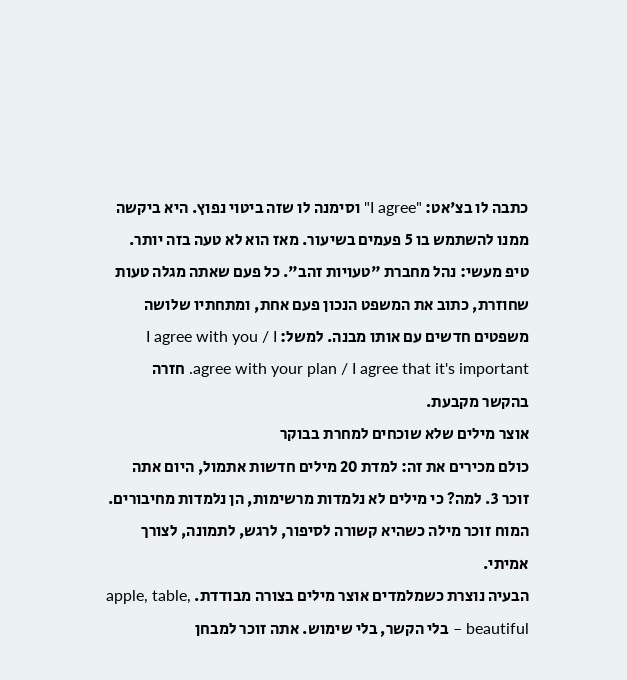כתבה לו בצ'אט: "I agree" וסימנה לו שזה ביטוי נפוץ. היא ביקשה ממנו להשתמש בו 5 פעמים בשיעור. מאז הוא לא טעה בזה יותר.
טיפ מעשי: נהל מחברת "טעויות זהב". כל פעם שאתה מגלה טעות שחוזרת, כתוב את המשפט הנכון פעם אחת, ומתחתיו שלושה משפטים חדשים עם אותו מבנה. למשל: I agree with you / I agree with your plan / I agree that it's important. חזרה בהקשר מקבעת.
אוצר מילים שלא שוכחים למחרת בבוקר
כולם מכירים את זה: למדת 20 מילים חדשות אתמול, היום אתה זוכר 3. למה? כי מילים לא נלמדות מרשימות, הן נלמדות מחיבורים. המוח זוכר מילה כשהיא קשורה לסיפור, לרגש, לתמונה, לצורך אמיתי.
הבעיה נוצרת כשמלמדים אוצר מילים בצורה מבודדת. apple, table, beautiful – בלי הקשר, בלי שימוש. אתה זוכר למבחן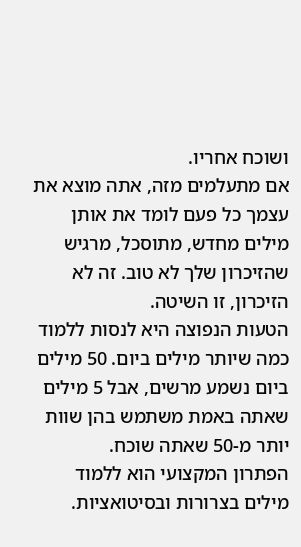ושוכח אחריו.
אם מתעלמים מזה, אתה מוצא את עצמך כל פעם לומד את אותן מילים מחדש, מתוסכל, מרגיש שהזיכרון שלך לא טוב. זה לא הזיכרון, זו השיטה.
הטעות הנפוצה היא לנסות ללמוד כמה שיותר מילים ביום. 50 מילים ביום נשמע מרשים, אבל 5 מילים שאתה באמת משתמש בהן שוות יותר מ-50 שאתה שוכח.
הפתרון המקצועי הוא ללמוד מילים בצרורות ובסיטואציות.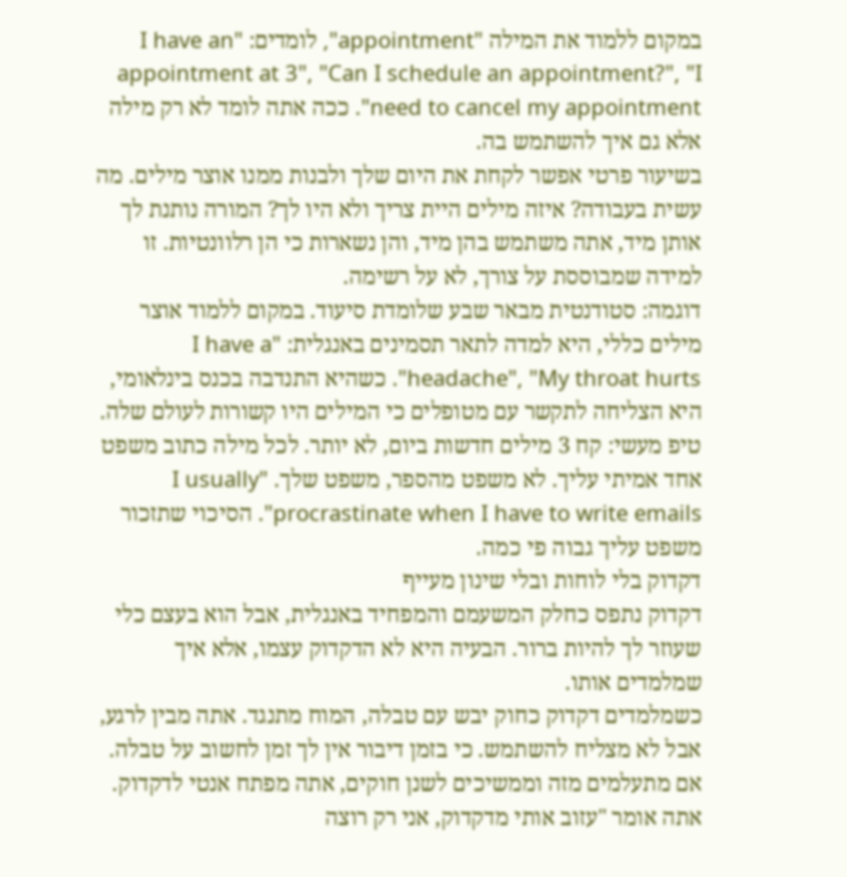במקום ללמוד את המילה "appointment", לומדים: "I have an appointment at 3", "Can I schedule an appointment?", "I need to cancel my appointment". ככה אתה לומד לא רק מילה אלא גם איך להשתמש בה.
בשיעור פרטי אפשר לקחת את היום שלך ולבנות ממנו אוצר מילים. מה עשית בעבודה? איזה מילים היית צריך ולא היו לך? המורה נותנת לך אותן מיד, אתה משתמש בהן מיד, והן נשארות כי הן רלוונטיות. זו למידה שמבוססת על צורך, לא על רשימה.
דוגמה: סטודנטית מבאר שבע שלומדת סיעוד. במקום ללמוד אוצר מילים כללי, היא למדה לתאר תסמינים באנגלית: "I have a headache", "My throat hurts". כשהיא התנדבה בכנס בינלאומי, היא הצליחה לתקשר עם מטופלים כי המילים היו קשורות לעולם שלה.
טיפ מעשי: קח 3 מילים חדשות ביום, לא יותר. לכל מילה כתוב משפט אחד אמיתי עליך. לא משפט מהספר, משפט שלך. "I usually procrastinate when I have to write emails". הסיכוי שתזכור משפט עליך גבוה פי כמה.
דקדוק בלי לוחות ובלי שינון מעייף
דקדוק נתפס כחלק המשעמם והמפחיד באנגלית, אבל הוא בעצם כלי שעוזר לך להיות ברור. הבעיה היא לא הדקדוק עצמו, אלא איך שמלמדים אותו.
כשמלמדים דקדוק כחוק יבש עם טבלה, המוח מתנגד. אתה מבין לרגע, אבל לא מצליח להשתמש. כי בזמן דיבור אין לך זמן לחשוב על טבלה.
אם מתעלמים מזה וממשיכים לשנן חוקים, אתה מפתח אנטי לדקדוק. אתה אומר "עזוב אותי מדקדוק, אני רק רוצה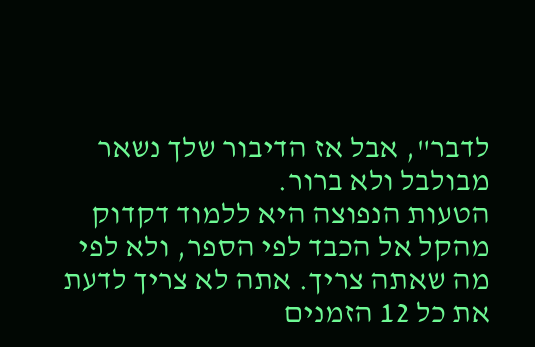לדבר", אבל אז הדיבור שלך נשאר מבולבל ולא ברור.
הטעות הנפוצה היא ללמוד דקדוק מהקל אל הכבד לפי הספר, ולא לפי מה שאתה צריך. אתה לא צריך לדעת את כל 12 הזמנים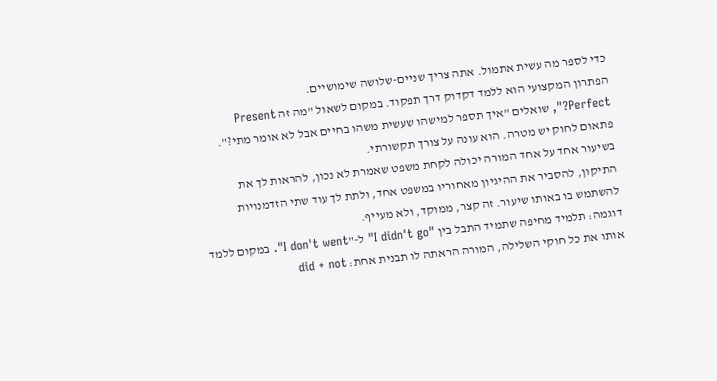כדי לספר מה עשית אתמול. אתה צריך שניים-שלושה שימושיים.
הפתרון המקצועי הוא ללמד דקדוק דרך תפקוד. במקום לשאול "מה זה Present Perfect?", שואלים "איך תספר למישהו שעשית משהו בחיים אבל לא אומר מתי?". פתאום לחוק יש מטרה. הוא עונה על צורך תקשורתי.
בשיעור אחד על אחד המורה יכולה לקחת משפט שאמרת לא נכון, להראות לך את התיקון, להסביר את ההיגיון מאחוריו במשפט אחד, ולתת לך עוד שתי הזדמנויות להשתמש בו באותו שיעור. זה קצר, ממוקד, ולא מעייף.
דוגמה: תלמיד מחיפה שתמיד התבל בין "I didn't go" ל-"I don't went". במקום ללמד אותו את כל חוקי השלילה, המורה הראתה לו תבנית אחת: did + not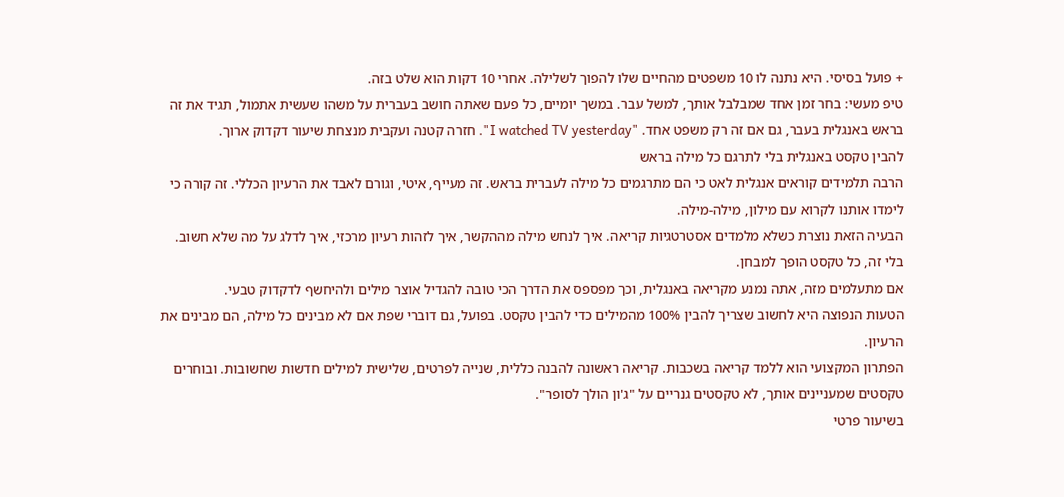+ פועל בסיסי. היא נתנה לו 10 משפטים מהחיים שלו להפוך לשלילה. אחרי 10 דקות הוא שלט בזה.
טיפ מעשי: בחר זמן אחד שמבלבל אותך, למשל עבר. במשך יומיים, כל פעם שאתה חושב בעברית על משהו שעשית אתמול, תגיד את זה בראש באנגלית בעבר, גם אם זה רק משפט אחד. "I watched TV yesterday". חזרה קטנה ועקבית מנצחת שיעור דקדוק ארוך.
להבין טקסט באנגלית בלי לתרגם כל מילה בראש
הרבה תלמידים קוראים אנגלית לאט כי הם מתרגמים כל מילה לעברית בראש. זה מעייף, איטי, וגורם לאבד את הרעיון הכללי. זה קורה כי לימדו אותנו לקרוא עם מילון, מילה-מילה.
הבעיה הזאת נוצרת כשלא מלמדים אסטרטגיות קריאה. איך לנחש מילה מההקשר, איך לזהות רעיון מרכזי, איך לדלג על מה שלא חשוב. בלי זה, כל טקסט הופך למבחן.
אם מתעלמים מזה, אתה נמנע מקריאה באנגלית, וכך מפספס את הדרך הכי טובה להגדיל אוצר מילים ולהיחשף לדקדוק טבעי.
הטעות הנפוצה היא לחשוב שצריך להבין 100% מהמילים כדי להבין טקסט. בפועל, גם דוברי שפת אם לא מבינים כל מילה, הם מבינים את הרעיון.
הפתרון המקצועי הוא ללמד קריאה בשכבות. קריאה ראשונה להבנה כללית, שנייה לפרטים, שלישית למילים חדשות שחשובות. ובוחרים טקסטים שמעניינים אותך, לא טקסטים גנריים על "ג'ון הולך לסופר".
בשיעור פרטי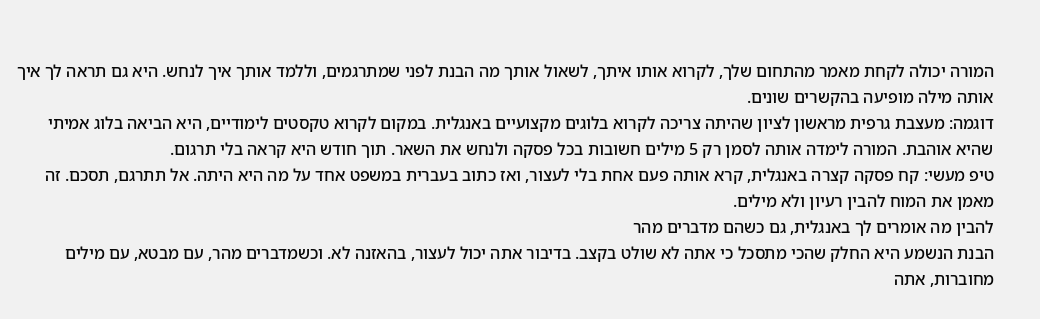המורה יכולה לקחת מאמר מהתחום שלך, לקרוא אותו איתך, לשאול אותך מה הבנת לפני שמתרגמים, וללמד אותך איך לנחש. היא גם תראה לך איך אותה מילה מופיעה בהקשרים שונים.
דוגמה: מעצבת גרפית מראשון לציון שהיתה צריכה לקרוא בלוגים מקצועיים באנגלית. במקום לקרוא טקסטים לימודיים, היא הביאה בלוג אמיתי שהיא אוהבת. המורה לימדה אותה לסמן רק 5 מילים חשובות בכל פסקה ולנחש את השאר. תוך חודש היא קראה בלי תרגום.
טיפ מעשי: קח פסקה קצרה באנגלית, קרא אותה פעם אחת בלי לעצור, ואז כתוב בעברית במשפט אחד על מה היא היתה. אל תתרגם, תסכם. זה מאמן את המוח להבין רעיון ולא מילים.
להבין מה אומרים לך באנגלית, גם כשהם מדברים מהר
הבנת הנשמע היא החלק שהכי מתסכל כי אתה לא שולט בקצב. בדיבור אתה יכול לעצור, בהאזנה לא. וכשמדברים מהר, עם מבטא, עם מילים מחוברות, אתה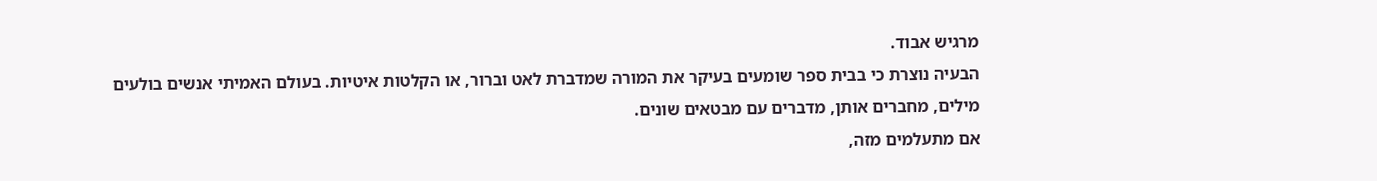מרגיש אבוד.
הבעיה נוצרת כי בבית ספר שומעים בעיקר את המורה שמדברת לאט וברור, או הקלטות איטיות. בעולם האמיתי אנשים בולעים מילים, מחברים אותן, מדברים עם מבטאים שונים.
אם מתעלמים מזה,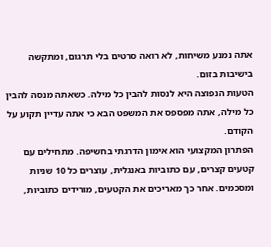אתה נמנע משיחות, לא רואה סרטים בלי תרגום, ומתקשה בישיבות בזום.
הטעות הנפוצה היא לנסות להבין כל מילה. כשאתה מנסה להבין כל מילה, אתה מפספס את המשפט הבא כי אתה עדיין תקוע על הקודם.
הפתרון המקצועי הוא אימון הדרגתי בחשיפה. מתחילים עם קטעים קצרים, עם כתוביות באנגלית, עוצרים כל 10 שניות ומסכמים. אחר כך מאריכים את הקטעים, מורידים כתוביות,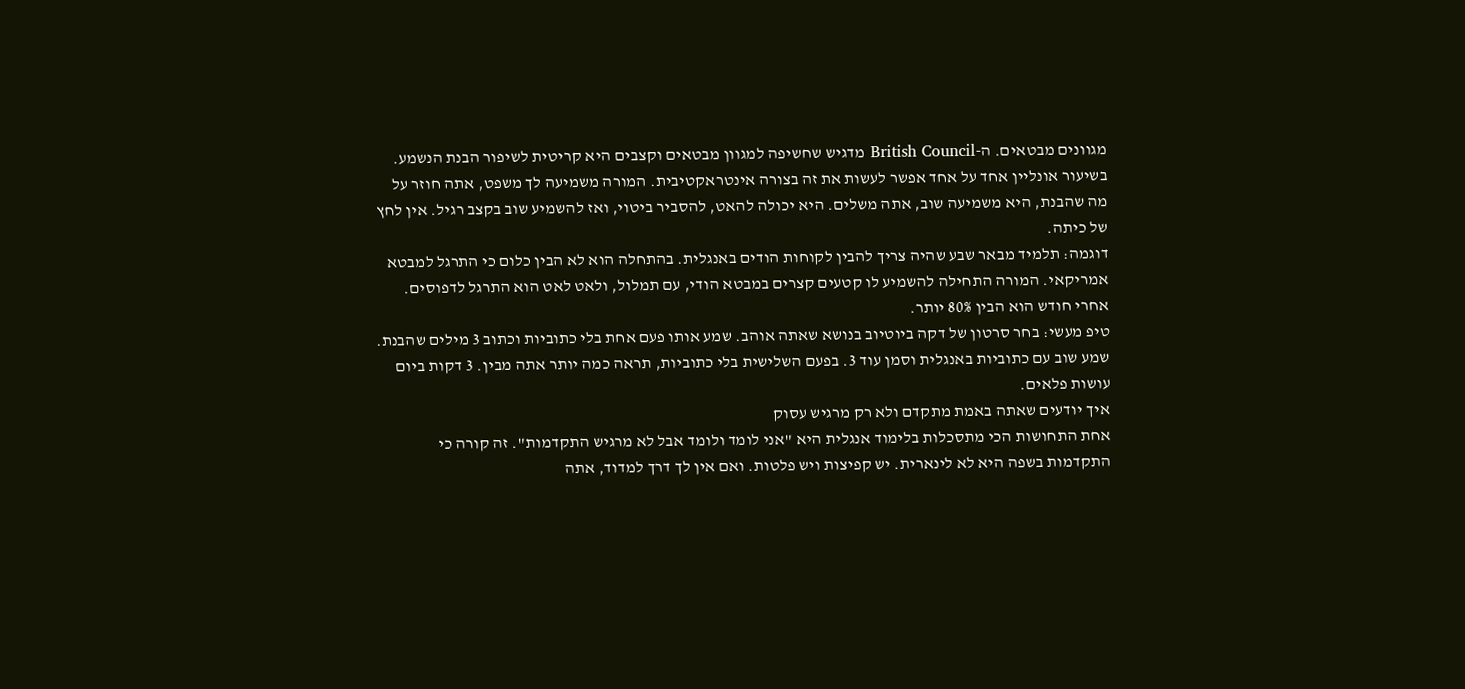מגוונים מבטאים. ה-British Council מדגיש שחשיפה למגוון מבטאים וקצבים היא קריטית לשיפור הבנת הנשמע.
בשיעור אונליין אחד על אחד אפשר לעשות את זה בצורה אינטראקטיבית. המורה משמיעה לך משפט, אתה חוזר על מה שהבנת, היא משמיעה שוב, אתה משלים. היא יכולה להאט, להסביר ביטוי, ואז להשמיע שוב בקצב רגיל. אין לחץ של כיתה.
דוגמה: תלמיד מבאר שבע שהיה צריך להבין לקוחות הודים באנגלית. בהתחלה הוא לא הבין כלום כי התרגל למבטא אמריקאי. המורה התחילה להשמיע לו קטעים קצרים במבטא הודי, עם תמלול, ולאט לאט הוא התרגל לדפוסים. אחרי חודש הוא הבין 80% יותר.
טיפ מעשי: בחר סרטון של דקה ביוטיוב בנושא שאתה אוהב. שמע אותו פעם אחת בלי כתוביות וכתוב 3 מילים שהבנת. שמע שוב עם כתוביות באנגלית וסמן עוד 3. בפעם השלישית בלי כתוביות, תראה כמה יותר אתה מבין. 3 דקות ביום עושות פלאים.
איך יודעים שאתה באמת מתקדם ולא רק מרגיש עסוק
אחת התחושות הכי מתסכלות בלימוד אנגלית היא "אני לומד ולומד אבל לא מרגיש התקדמות". זה קורה כי התקדמות בשפה היא לא לינארית. יש קפיצות ויש פלטות. ואם אין לך דרך למדוד, אתה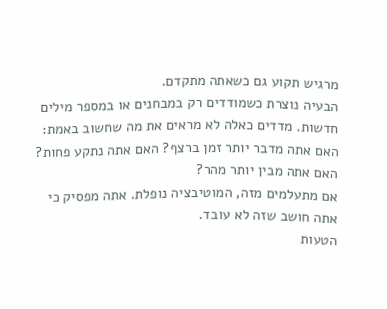מרגיש תקוע גם כשאתה מתקדם.
הבעיה נוצרת כשמודדים רק במבחנים או במספר מילים חדשות. מדדים כאלה לא מראים את מה שחשוב באמת: האם אתה מדבר יותר זמן ברצף? האם אתה נתקע פחות? האם אתה מבין יותר מהר?
אם מתעלמים מזה, המוטיבציה נופלת. אתה מפסיק כי אתה חושב שזה לא עובד.
הטעות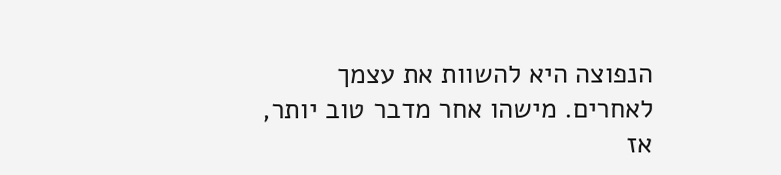הנפוצה היא להשוות את עצמך לאחרים. מישהו אחר מדבר טוב יותר, אז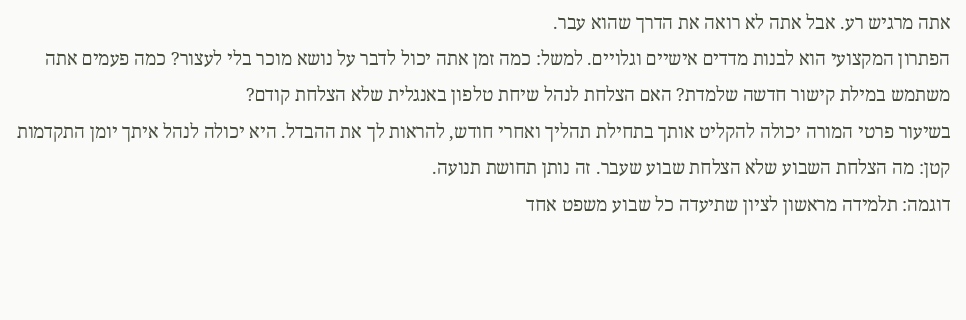אתה מרגיש רע. אבל אתה לא רואה את הדרך שהוא עבר.
הפתרון המקצועי הוא לבנות מדדים אישיים וגלויים. למשל: כמה זמן אתה יכול לדבר על נושא מוכר בלי לעצור? כמה פעמים אתה משתמש במילת קישור חדשה שלמדת? האם הצלחת לנהל שיחת טלפון באנגלית שלא הצלחת קודם?
בשיעור פרטי המורה יכולה להקליט אותך בתחילת תהליך ואחרי חודש, להראות לך את ההבדל. היא יכולה לנהל איתך יומן התקדמות קטן: מה הצלחת השבוע שלא הצלחת שבוע שעבר. זה נותן תחושת תנועה.
דוגמה: תלמידה מראשון לציון שתיעדה כל שבוע משפט אחד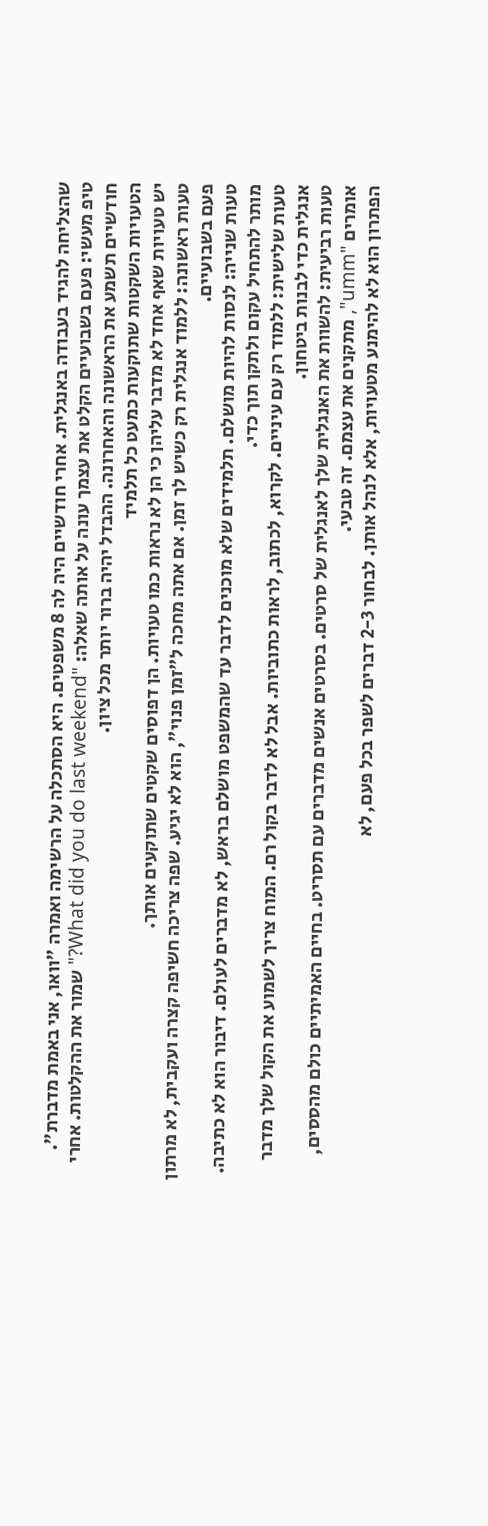שהצליחה להגיד בעבודה באנגלית. אחרי חודשיים היה לה 8 משפטים. היא הסתכלה על הרשימה ואמרה "וואו, אני באמת מדברת".
טיפ מעשי: פעם בשבועיים הקלט את עצמך עונה על אותה שאלה: "What did you do last weekend?" שמור את ההקלטות. אחרי חודשיים תשמע את הראשונה והאחרונה. ההבדל יהיה ברור יותר מכל ציון.
הטעויות השקטות שתוקעות כמעט כל תלמיד
יש טעויות שאף אחד לא מדבר עליהן כי הן לא נראות כמו טעויות. הן דפוסים שקטים שתוקעים אותך.
טעות ראשונה: ללמוד אנגלית רק כשיש לך זמן. אם אתה מחכה ל"זמן פנוי", הוא לא יגיע. שפה צריכה חשיפה קצרה ועקבית, לא מרתון פעם בשבועיים.
טעות שנייה: לנסות להיות מושלם. תלמידים שלא מוכנים לדבר עד שהמשפט מושלם בראש, לא מדברים לעולם. דיבור הוא לא כתיבה. מותר להתחיל עקום ולתקן תוך כדי.
טעות שלישית: ללמוד רק עם עיניים. לקרוא, לכתוב, לראות כתוביות. אבל לא לדבר בקול רם. המוח צריך לשמוע את הקול שלך מדבר אנגלית כדי לבנות ביטחון.
טעות רביעית: להשוות את האנגלית שלך לאנגלית של סרטים. בסרטים אנשים מדברים עם תסריט. בחיים האמיתיים כולם מהססים, אומרים "umm", מתקנים את עצמם. זה טבעי.
הפתרון הוא לא להימנע מטעויות, אלא לנהל אותן. לבחור 2-3 דברים לשפר בכל פעם, לא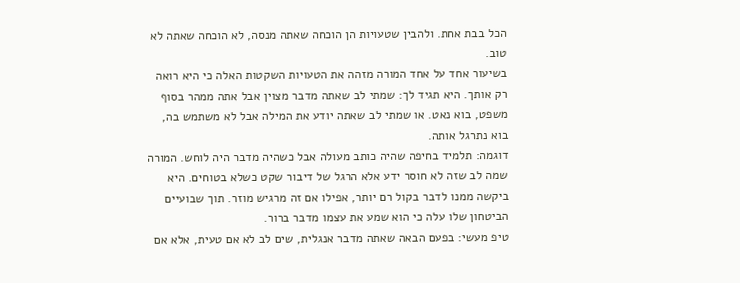הכל בבת אחת. ולהבין שטעויות הן הוכחה שאתה מנסה, לא הוכחה שאתה לא טוב.
בשיעור אחד על אחד המורה מזהה את הטעויות השקטות האלה כי היא רואה רק אותך. היא תגיד לך: שמתי לב שאתה מדבר מצוין אבל אתה ממהר בסוף משפט, בוא נאט. או שמתי לב שאתה יודע את המילה אבל לא משתמש בה, בוא נתרגל אותה.
דוגמה: תלמיד בחיפה שהיה כותב מעולה אבל כשהיה מדבר היה לוחש. המורה שמה לב שזה לא חוסר ידע אלא הרגל של דיבור שקט כשלא בטוחים. היא ביקשה ממנו לדבר בקול רם יותר, אפילו אם זה מרגיש מוזר. תוך שבועיים הביטחון שלו עלה כי הוא שמע את עצמו מדבר ברור.
טיפ מעשי: בפעם הבאה שאתה מדבר אנגלית, שים לב לא אם טעית, אלא אם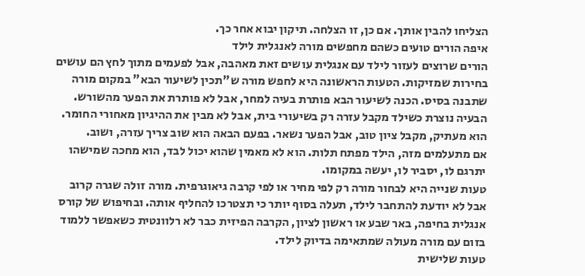הצליחו להבין אותך. אם כן, זו הצלחה. תיקון יבוא אחר כך.
איפה הורים טועים כשהם מחפשים מורה לאנגלית לילד
הורים שרוצים לעזור לילד עם אנגלית עושים זאת מאהבה, אבל לפעמים מתוך לחץ הם עושים בחירות שמזיקות. הטעות הראשונה היא לחפש מורה ש"תכין לשיעור הבא" במקום מורה שתבנה בסיס. הכנה לשיעור הבא פותרת בעיה למחר, אבל לא פותרת את הפער מהשורש.
הבעיה נוצרת כשילד מקבל עזרה רק בשיעורי בית, אבל לא מבין את ההיגיון מאחורי החומר. הוא מעתיק, מקבל ציון טוב, אבל הפער נשאר. בפעם הבאה הוא שוב צריך עזרה, ושוב.
אם מתעלמים מזה, הילד מפתח תלות. הוא לא מאמין שהוא יכול לבד, הוא מחכה שמישהו יתרגם לו, יסביר לו, יעשה במקומו.
טעות שנייה היא לבחור מורה רק לפי מחיר או לפי קרבה גיאוגרפית. מורה זולה שגרה קרוב אבל לא יודעת להתחבר לילד, תעלה בסוף יותר כי תצטרכו להחליף אותה. ובחיפוש של קורס אנגלית בחיפה, באר שבע או ראשון לציון, הקרבה הפיזית כבר לא רלוונטית כשאפשר ללמוד בזום עם מורה מעולה שמתאימה בדיוק לילד.
טעות שלישית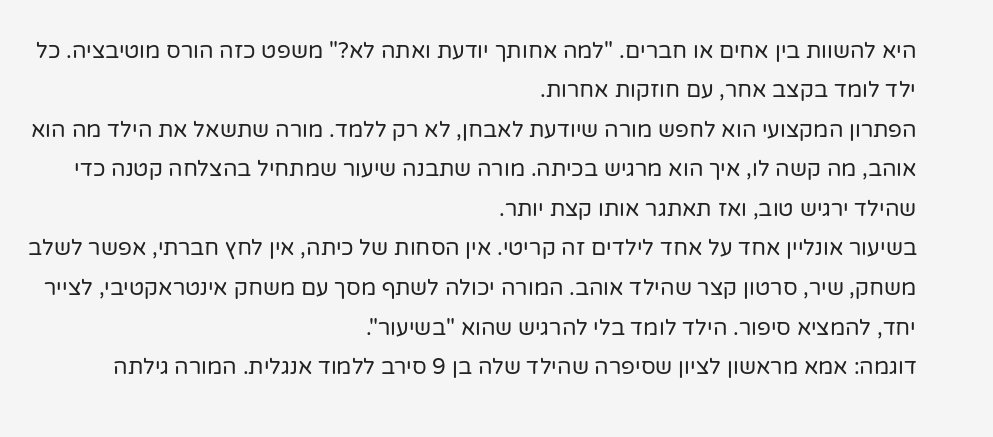היא להשוות בין אחים או חברים. "למה אחותך יודעת ואתה לא?" משפט כזה הורס מוטיבציה. כל ילד לומד בקצב אחר, עם חוזקות אחרות.
הפתרון המקצועי הוא לחפש מורה שיודעת לאבחן, לא רק ללמד. מורה שתשאל את הילד מה הוא אוהב, מה קשה לו, איך הוא מרגיש בכיתה. מורה שתבנה שיעור שמתחיל בהצלחה קטנה כדי שהילד ירגיש טוב, ואז תאתגר אותו קצת יותר.
בשיעור אונליין אחד על אחד לילדים זה קריטי. אין הסחות של כיתה, אין לחץ חברתי, אפשר לשלב משחק, שיר, סרטון קצר שהילד אוהב. המורה יכולה לשתף מסך עם משחק אינטראקטיבי, לצייר יחד, להמציא סיפור. הילד לומד בלי להרגיש שהוא "בשיעור".
דוגמה: אמא מראשון לציון שסיפרה שהילד שלה בן 9 סירב ללמוד אנגלית. המורה גילתה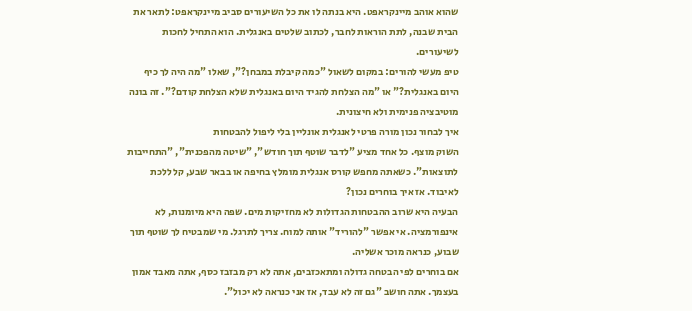שהוא אוהב מיינקראפט. היא בנתה לו את כל השיעורים סביב מיינקראפט: לתאר את הבית שבנה, לתת הוראות לחבר, לכתוב שלטים באנגלית. הוא התחיל לחכות לשיעורים.
טיפ מעשי להורים: במקום לשאול "כמה קיבלת במבחן?", שאלו "מה היה לך כיף היום באנגלית?" או "מה הצלחת להגיד היום באנגלית שלא הצלחת קודם?". זה בונה מוטיבציה פנימית ולא חיצונית.
איך לבחור נכון מורה פרטי לאנגלית אונליין בלי ליפול להבטחות
השוק מוצף. כל אחד מציע "לדבר שוטף תוך חודש", "שיטה מהפכנית", "התחייבות לתוצאות". כשאתה מחפש קורס אנגלית מומלץ בחיפה או בבאר שבע, קל ללכת לאיבוד. אז איך בוחרים נכון?
הבעיה היא שרוב ההבטחות הגדולות לא מחזיקות מים. שפה היא מיומנות, לא אינפורמציה. אי אפשר "להוריד" אותה למוח. צריך לתרגל. מי שמבטיח לך שוטף תוך שבוע, כנראה מוכר אשליה.
אם בוחרים לפי הבטחה גדולה ומתאכזבים, אתה לא רק מבזבז כסף, אתה מאבד אמון בעצמך. אתה חושב "גם זה לא עבד, אז אני כנראה לא יכול".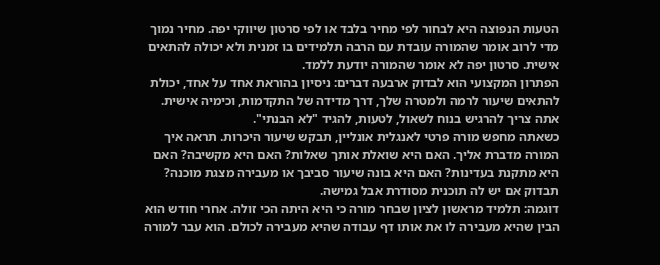הטעות הנפוצה היא לבחור לפי מחיר בלבד או לפי סרטון שיווקי יפה. מחיר נמוך מדי לרוב אומר שהמורה עובדת עם הרבה תלמידים בו זמנית ולא יכולה להתאים אישית. סרטון יפה לא אומר שהמורה יודעת ללמד.
הפתרון המקצועי הוא לבדוק ארבעה דברים: ניסיון בהוראת אחד על אחד, יכולת להתאים שיעור לרמה ולמטרה שלך, דרך מדידה של התקדמות, וכימיה אישית. אתה צריך להרגיש בנוח לשאול, לטעות, להגיד "לא הבנתי".
כשאתה מחפש מורה פרטי לאנגלית אונליין, תבקש שיעור היכרות. תראה איך המורה מדברת אליך. האם היא שואלת אותך שאלות? האם היא מקשיבה? האם היא מתקנת בעדינות? האם היא בונה שיעור סביבך או מעבירה מצגת מוכנה? תבדוק אם יש לה תוכנית מסודרת אבל גמישה.
דוגמה: תלמיד מראשון לציון שבחר מורה כי היא היתה הכי זולה. אחרי חודש הוא הבין שהיא מעבירה לו את אותו דף עבודה שהיא מעבירה לכולם. הוא עבר למורה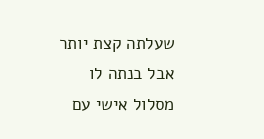שעלתה קצת יותר אבל בנתה לו מסלול אישי עם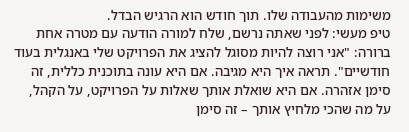משימות מהעבודה שלו. תוך חודש הוא הרגיש הבדל.
טיפ מעשי: לפני שאתה נרשם, שלח למורה הודעה עם מטרה אחת ברורה: "אני רוצה להיות מסוגל להציג את הפרויקט שלי באנגלית בעוד חודשיים". תראה איך היא מגיבה. אם היא עונה בתוכנית כללית, זה סימן אזהרה. אם היא שואלת אותך שאלות על הפרויקט, על הקהל, על מה שהכי מלחיץ אותך – זה סימן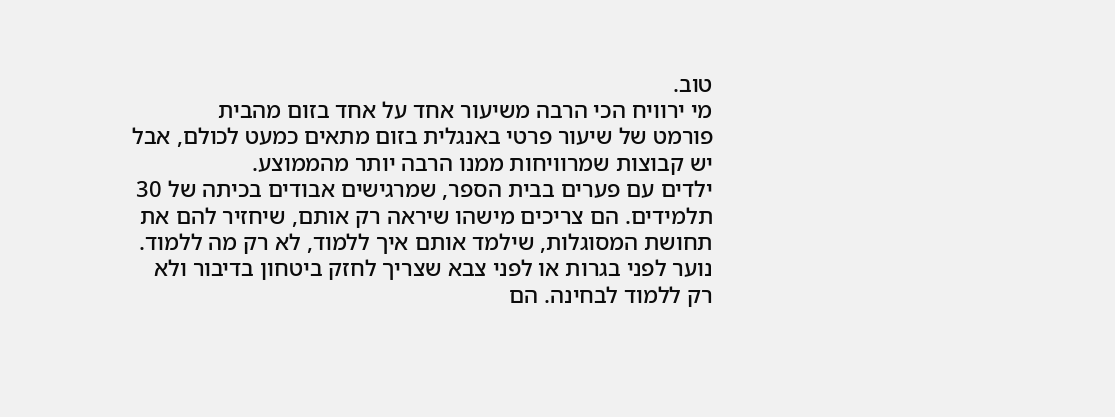טוב.
מי ירוויח הכי הרבה משיעור אחד על אחד בזום מהבית
פורמט של שיעור פרטי באנגלית בזום מתאים כמעט לכולם, אבל יש קבוצות שמרוויחות ממנו הרבה יותר מהממוצע.
ילדים עם פערים בבית הספר, שמרגישים אבודים בכיתה של 30 תלמידים. הם צריכים מישהו שיראה רק אותם, שיחזיר להם את תחושת המסוגלות, שילמד אותם איך ללמוד, לא רק מה ללמוד.
נוער לפני בגרות או לפני צבא שצריך לחזק ביטחון בדיבור ולא רק ללמוד לבחינה. הם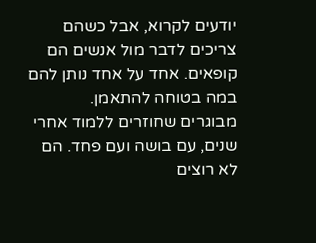יודעים לקרוא, אבל כשהם צריכים לדבר מול אנשים הם קופאים. אחד על אחד נותן להם במה בטוחה להתאמן.
מבוגרים שחוזרים ללמוד אחרי שנים, עם בושה ועם פחד. הם לא רוצים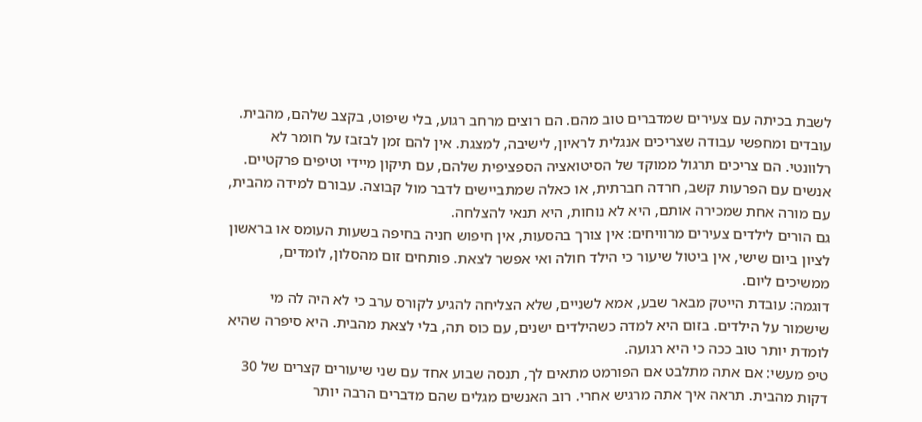לשבת בכיתה עם צעירים שמדברים טוב מהם. הם רוצים מרחב רגוע, בלי שיפוט, בקצב שלהם, מהבית.
עובדים ומחפשי עבודה שצריכים אנגלית לראיון, לישיבה, למצגת. אין להם זמן לבזבז על חומר לא רלוונטי. הם צריכים תרגול ממוקד של הסיטואציה הספציפית שלהם, עם תיקון מיידי וטיפים פרקטיים.
אנשים עם הפרעות קשב, חרדה חברתית, או כאלה שמתביישים לדבר מול קבוצה. עבורם למידה מהבית, עם מורה אחת שמכירה אותם, היא לא נוחות, היא תנאי להצלחה.
גם הורים לילדים צעירים מרוויחים: אין צורך בהסעות, אין חיפוש חניה בחיפה בשעות העומס או בראשון לציון ביום שישי, אין ביטול שיעור כי הילד חולה ואי אפשר לצאת. פותחים זום מהסלון, לומדים, ממשיכים ליום.
דוגמה: עובדת הייטק מבאר שבע, אמא לשניים, שלא הצליחה להגיע לקורס ערב כי לא היה לה מי שישמור על הילדים. בזום היא למדה כשהילדים ישנים, עם כוס תה, בלי לצאת מהבית. היא סיפרה שהיא לומדת יותר טוב ככה כי היא רגועה.
טיפ מעשי: אם אתה מתלבט אם הפורמט מתאים לך, תנסה שבוע אחד עם שני שיעורים קצרים של 30 דקות מהבית. תראה איך אתה מרגיש אחרי. רוב האנשים מגלים שהם מדברים הרבה יותר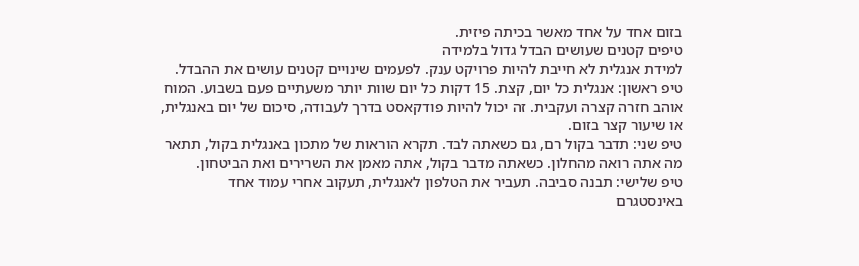בזום אחד על אחד מאשר בכיתה פיזית.
טיפים קטנים שעושים הבדל גדול בלמידה
למידת אנגלית לא חייבת להיות פרויקט ענק. לפעמים שינויים קטנים עושים את ההבדל.
טיפ ראשון: אנגלית כל יום, קצת. 15 דקות כל יום שוות יותר משעתיים פעם בשבוע. המוח אוהב חזרה קצרה ועקבית. זה יכול להיות פודקאסט בדרך לעבודה, סיכום של יום באנגלית, או שיעור קצר בזום.
טיפ שני: תדבר בקול רם, גם כשאתה לבד. תקרא הוראות של מתכון באנגלית בקול, תתאר מה אתה רואה מהחלון. כשאתה מדבר בקול, אתה מאמן את השרירים ואת הביטחון.
טיפ שלישי: תבנה סביבה. תעביר את הטלפון לאנגלית, תעקוב אחרי עמוד אחד באינסטגרם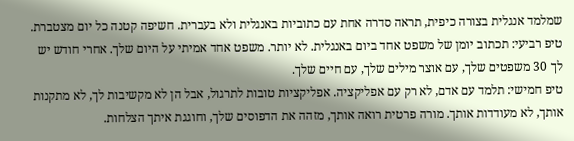שמלמד אנגלית בצורה כיפית, תראה סדרה אחת עם כתוביות באנגלית ולא בעברית. חשיפה קטנה כל יום מצטברת.
טיפ רביעי: תכתוב יומן של משפט אחד ביום באנגלית. לא יותר. משפט אחד אמיתי על היום שלך. אחרי חודש יש לך 30 משפטים שלך, עם אוצר מילים שלך, עם חיים שלך.
טיפ חמישי: תלמד עם אדם, לא רק עם אפליקציה. אפליקציות טובות לתרגול, אבל הן לא מקשיבות לך, לא מתקנות אותך, לא מעודדות אותך. מורה פרטית רואה אותך, מזהה את הדפוסים שלך, וחוגגת איתך הצלחות.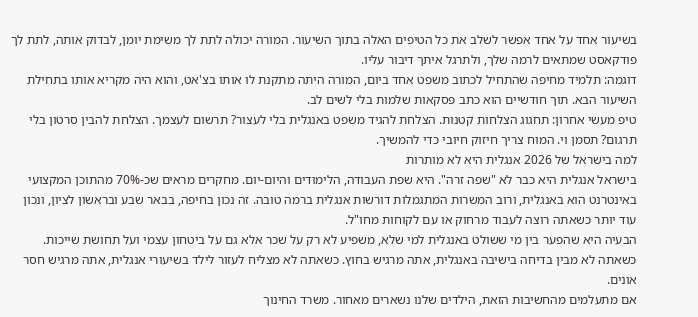בשיעור אחד על אחד אפשר לשלב את כל הטיפים האלה בתוך השיעור. המורה יכולה לתת לך משימת יומן, לבדוק אותה, לתת לך פודקאסט שמתאים לרמה שלך, ולתרגל איתך דיבור עליו.
דוגמה: תלמיד מחיפה שהתחיל לכתוב משפט אחד ביום, המורה היתה מתקנת לו אותו בצ'אט, והוא היה מקריא אותו בתחילת השיעור הבא. תוך חודשיים הוא כתב פסקאות שלמות בלי לשים לב.
טיפ מעשי אחרון: תחגוג הצלחות קטנות. הצלחת להגיד משפט באנגלית בלי לעצור? תרשום לעצמך. הצלחת להבין סרטון בלי תרגום? תסמן וי. המוח צריך חיזוק חיובי כדי להמשיך.
למה בישראל של 2026 אנגלית היא לא מותרות
בישראל אנגלית היא כבר לא "שפה זרה". היא שפת העבודה, הלימודים והיום-יום. מחקרים מראים שכ-70% מהתוכן המקצועי באינטרנט הוא באנגלית, ורוב המשרות המתגמלות דורשות אנגלית ברמה טובה. זה נכון בחיפה, בבאר שבע ובראשון לציון, ונכון עוד יותר כשאתה רוצה לעבוד מרחוק או עם לקוחות מחו"ל.
הבעיה היא שהפער בין מי ששולט באנגלית למי שלא, משפיע לא רק על שכר אלא גם על ביטחון עצמי ועל תחושת שייכות. כשאתה לא מבין בדיחה בישיבה באנגלית, אתה מרגיש בחוץ. כשאתה לא מצליח לעזור לילד בשיעורי אנגלית, אתה מרגיש חסר אונים.
אם מתעלמים מהחשיבות הזאת, הילדים שלנו נשארים מאחור. משרד החינוך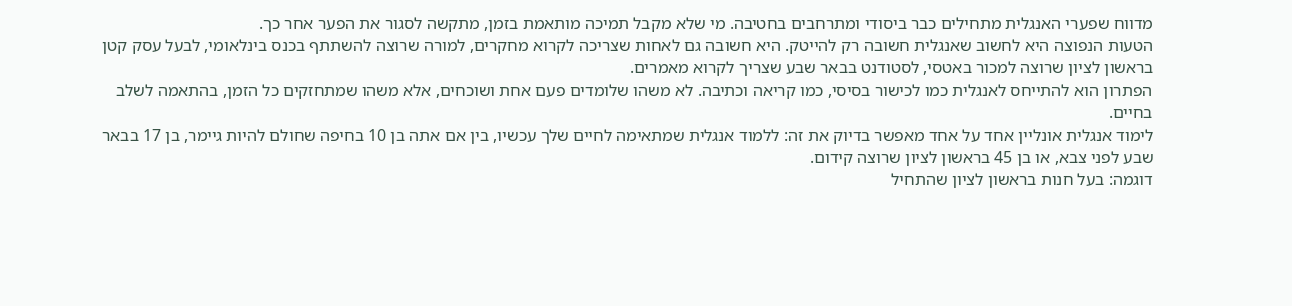מדווח שפערי האנגלית מתחילים כבר ביסודי ומתרחבים בחטיבה. מי שלא מקבל תמיכה מותאמת בזמן, מתקשה לסגור את הפער אחר כך.
הטעות הנפוצה היא לחשוב שאנגלית חשובה רק להייטק. היא חשובה גם לאחות שצריכה לקרוא מחקרים, למורה שרוצה להשתתף בכנס בינלאומי, לבעל עסק קטן בראשון לציון שרוצה למכור באטסי, לסטודנט בבאר שבע שצריך לקרוא מאמרים.
הפתרון הוא להתייחס לאנגלית כמו לכישור בסיסי, כמו קריאה וכתיבה. לא משהו שלומדים פעם אחת ושוכחים, אלא משהו שמתחזקים כל הזמן, בהתאמה לשלב בחיים.
לימוד אנגלית אונליין אחד על אחד מאפשר בדיוק את זה: ללמוד אנגלית שמתאימה לחיים שלך עכשיו, בין אם אתה בן 10 בחיפה שחולם להיות גיימר, בן 17 בבאר שבע לפני צבא, או בן 45 בראשון לציון שרוצה קידום.
דוגמה: בעל חנות בראשון לציון שהתחיל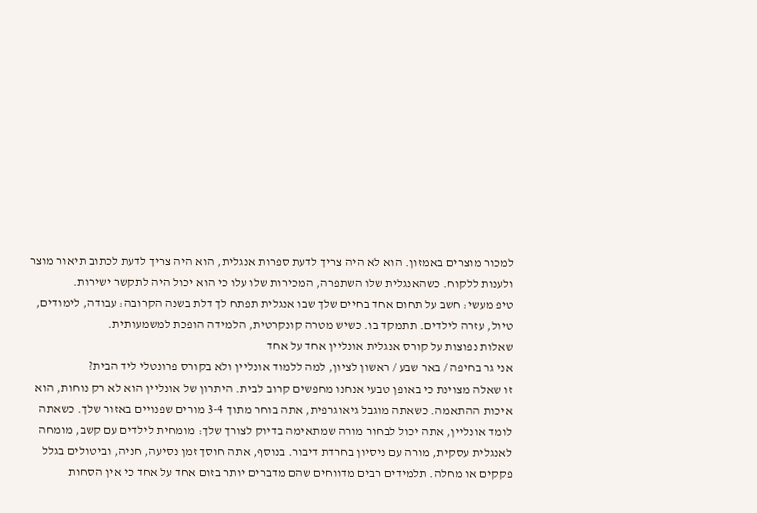למכור מוצרים באמזון. הוא לא היה צריך לדעת ספרות אנגלית, הוא היה צריך לדעת לכתוב תיאור מוצר ולענות ללקוח. כשהאנגלית שלו השתפרה, המכירות שלו עלו כי הוא יכול היה לתקשר ישירות.
טיפ מעשי: חשב על תחום אחד בחיים שלך שבו אנגלית תפתח לך דלת בשנה הקרובה: עבודה, לימודים, טיול, עזרה לילדים. תתמקד בו. כשיש מטרה קונקרטית, הלמידה הופכת למשמעותית.
שאלות נפוצות על קורס אנגלית אונליין אחד על אחד
אני גר בחיפה / באר שבע / ראשון לציון, למה ללמוד אונליין ולא בקורס פרונטלי ליד הבית?
זו שאלה מצוינת כי באופן טבעי אנחנו מחפשים קרוב לבית. היתרון של אונליין הוא לא רק נוחות, הוא איכות ההתאמה. כשאתה מוגבל גיאוגרפית, אתה בוחר מתוך 3-4 מורים שפנויים באזור שלך. כשאתה לומד אונליין, אתה יכול לבחור מורה שמתאימה בדיוק לצורך שלך: מומחית לילדים עם קשב, מומחה לאנגלית עסקית, מורה עם ניסיון בחרדת דיבור. בנוסף, אתה חוסך זמן נסיעה, חניה, וביטולים בגלל פקקים או מחלה. תלמידים רבים מדווחים שהם מדברים יותר בזום אחד על אחד כי אין הסחות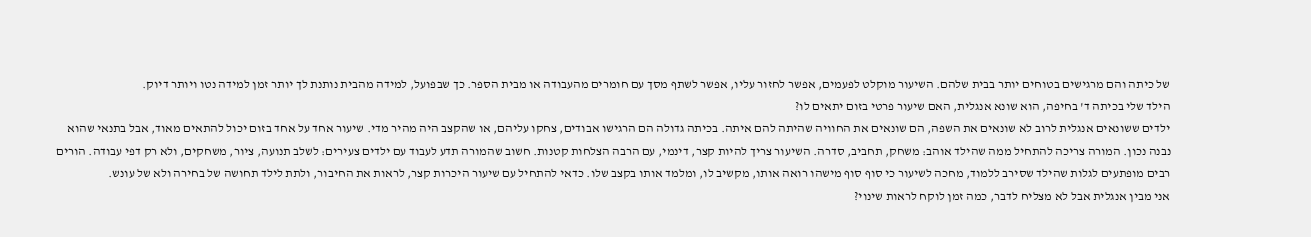של כיתה והם מרגישים בטוחים יותר בבית שלהם. השיעור מוקלט לפעמים, אפשר לחזור עליו, אפשר לשתף מסך עם חומרים מהעבודה או מבית הספר. כך שבפועל, למידה מהבית נותנת לך יותר זמן למידה נטו ויותר דיוק.
הילד שלי בכיתה ד' בחיפה, הוא שונא אנגלית, האם שיעור פרטי בזום יתאים לו?
ילדים ששונאים אנגלית לרוב לא שונאים את השפה, הם שונאים את החוויה שהיתה להם איתה. בכיתה גדולה הם הרגישו אבודים, צחקו עליהם, או שהקצב היה מהיר מדי. שיעור אחד על אחד בזום יכול להתאים מאוד, אבל בתנאי שהוא נבנה נכון. המורה צריכה להתחיל ממה שהילד אוהב: משחק, תחביב, סדרה. השיעור צריך להיות קצר, דינמי, עם הרבה הצלחות קטנות. חשוב שהמורה תדע לעבוד עם ילדים צעירים: לשלב תנועה, ציור, משחקים, ולא רק דפי עבודה. הורים רבים מופתעים לגלות שהילד שסירב ללמוד, מחכה לשיעור כי סוף סוף מישהו רואה אותו, מקשיב לו, ומלמד אותו בקצב שלו. כדאי להתחיל עם שיעור היכרות קצר, לראות את החיבור, ולתת לילד תחושה של בחירה ולא של עונש.
אני מבין אנגלית אבל לא מצליח לדבר, כמה זמן לוקח לראות שינוי?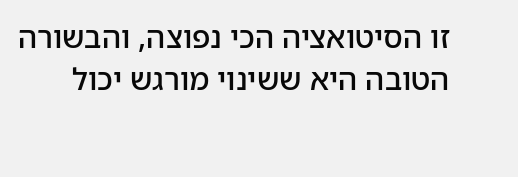זו הסיטואציה הכי נפוצה, והבשורה הטובה היא ששינוי מורגש יכול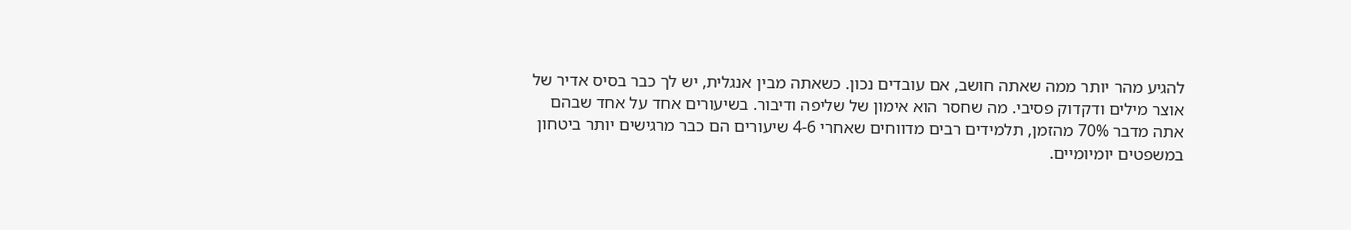להגיע מהר יותר ממה שאתה חושב, אם עובדים נכון. כשאתה מבין אנגלית, יש לך כבר בסיס אדיר של אוצר מילים ודקדוק פסיבי. מה שחסר הוא אימון של שליפה ודיבור. בשיעורים אחד על אחד שבהם אתה מדבר 70% מהזמן, תלמידים רבים מדווחים שאחרי 4-6 שיעורים הם כבר מרגישים יותר ביטחון במשפטים יומיומיים.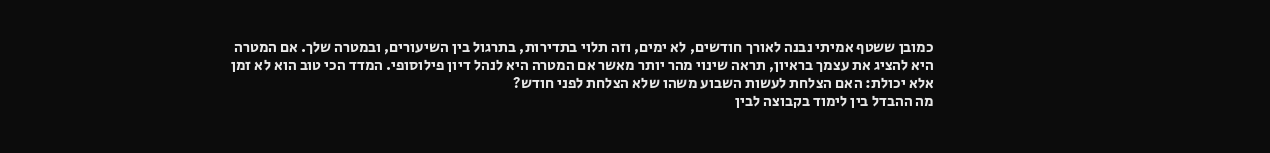כמובן ששטף אמיתי נבנה לאורך חודשים, לא ימים, וזה תלוי בתדירות, בתרגול בין השיעורים, ובמטרה שלך. אם המטרה היא להציג את עצמך בראיון, תראה שינוי מהר יותר מאשר אם המטרה היא לנהל דיון פילוסופי. המדד הכי טוב הוא לא זמן אלא יכולת: האם הצלחת לעשות השבוע משהו שלא הצלחת לפני חודש?
מה ההבדל בין לימוד בקבוצה לבין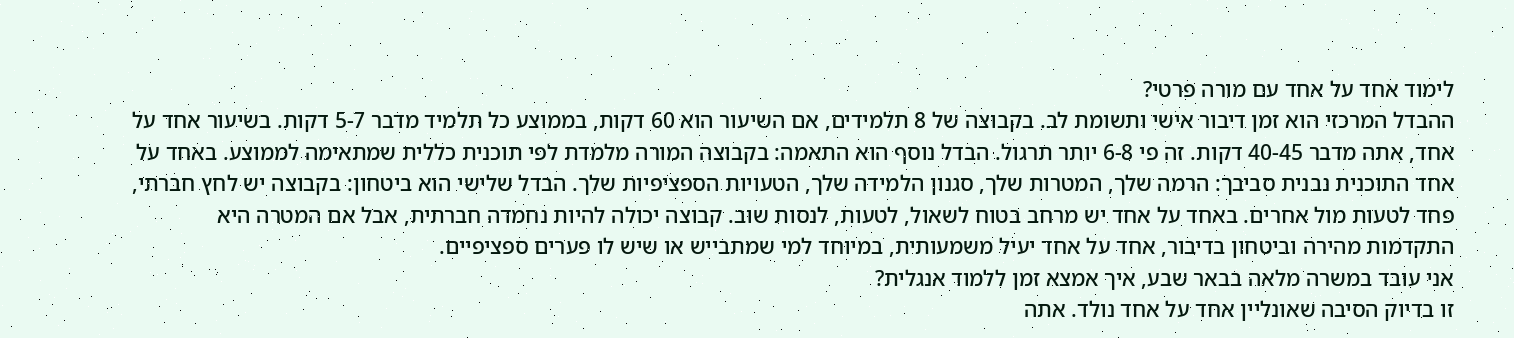לימוד אחד על אחד עם מורה פרטי?
ההבדל המרכזי הוא זמן דיבור אישי ותשומת לב. בקבוצה של 8 תלמידים, אם השיעור הוא 60 דקות, בממוצע כל תלמיד מדבר 5-7 דקות. בשיעור אחד על אחד, אתה מדבר 40-45 דקות. זה פי 6-8 יותר תרגול. הבדל נוסף הוא התאמה: בקבוצה המורה מלמדת לפי תוכנית כללית שמתאימה לממוצע. באחד על אחד התוכנית נבנית סביבך: הרמה שלך, המטרות שלך, סגנון הלמידה שלך, הטעויות הספציפיות שלך. הבדל שלישי הוא ביטחון: בקבוצה יש לחץ חברתי, פחד לטעות מול אחרים. באחד על אחד יש מרחב בטוח לשאול, לטעות, לנסות שוב. קבוצה יכולה להיות נחמדה חברתית, אבל אם המטרה היא התקדמות מהירה וביטחון בדיבור, אחד על אחד יעיל משמעותית, במיוחד למי שמתבייש או שיש לו פערים ספציפיים.
אני עובד במשרה מלאה בבאר שבע, איך אמצא זמן ללמוד אנגלית?
זו בדיוק הסיבה שאונליין אחד על אחד נולד. אתה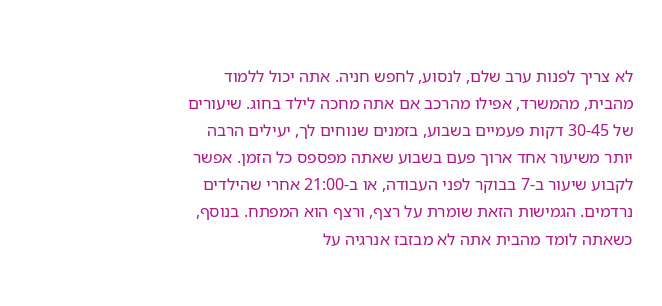לא צריך לפנות ערב שלם, לנסוע, לחפש חניה. אתה יכול ללמוד מהבית, מהמשרד, אפילו מהרכב אם אתה מחכה לילד בחוג. שיעורים של 30-45 דקות פעמיים בשבוע, בזמנים שנוחים לך, יעילים הרבה יותר משיעור אחד ארוך פעם בשבוע שאתה מפספס כל הזמן. אפשר לקבוע שיעור ב-7 בבוקר לפני העבודה, או ב-21:00 אחרי שהילדים נרדמים. הגמישות הזאת שומרת על רצף, ורצף הוא המפתח. בנוסף, כשאתה לומד מהבית אתה לא מבזבז אנרגיה על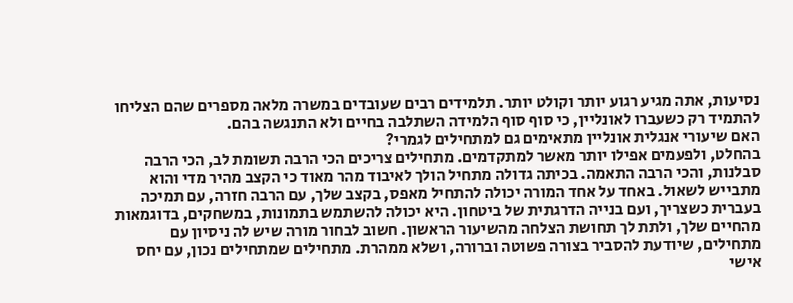נסיעות, אתה מגיע רגוע יותר וקולט יותר. תלמידים רבים שעובדים במשרה מלאה מספרים שהם הצליחו להתמיד רק כשעברו לאונליין, כי סוף סוף הלמידה השתלבה בחיים ולא התנגשה בהם.
האם שיעורי אנגלית אונליין מתאימים גם למתחילים לגמרי?
בהחלט, ולפעמים אפילו יותר מאשר למתקדמים. מתחילים צריכים הכי הרבה תשומת לב, הכי הרבה סבלנות, והכי הרבה התאמה. בכיתה גדולה מתחיל הולך לאיבוד מהר מאוד כי הקצב מהיר מדי והוא מתבייש לשאול. באחד על אחד המורה יכולה להתחיל מאפס, בקצב שלך, עם הרבה חזרה, עם תמיכה בעברית כשצריך, ועם בנייה הדרגתית של ביטחון. היא יכולה להשתמש בתמונות, במשחקים, בדוגמאות מהחיים שלך, ולתת לך תחושת הצלחה מהשיעור הראשון. חשוב לבחור מורה שיש לה ניסיון עם מתחילים, שיודעת להסביר בצורה פשוטה וברורה, ושלא ממהרת. מתחילים שמתחילים נכון, עם יחס אישי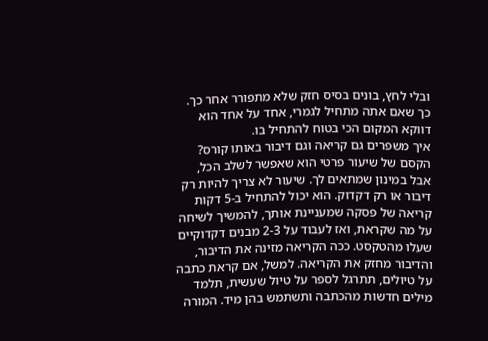ובלי לחץ, בונים בסיס חזק שלא מתפורר אחר כך. כך שאם אתה מתחיל לגמרי, אחד על אחד הוא דווקא המקום הכי בטוח להתחיל בו.
איך משפרים גם קריאה וגם דיבור באותו קורס?
הקסם של שיעור פרטי הוא שאפשר לשלב הכל, אבל במינון שמתאים לך. שיעור לא צריך להיות רק דיבור או רק דקדוק. הוא יכול להתחיל ב-5 דקות קריאה של פסקה שמעניינת אותך, להמשיך לשיחה על מה שקראת, ואז לעבוד על 2-3 מבנים דקדוקיים שעלו מהטקסט. ככה הקריאה מזינה את הדיבור, והדיבור מחזק את הקריאה. למשל, אם קראת כתבה על טיולים, תתרגל לספר על טיול שעשית, תלמד מילים חדשות מהכתבה ותשתמש בהן מיד. המורה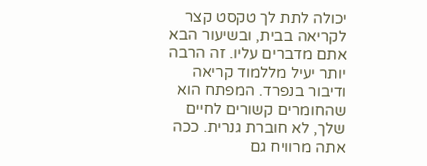יכולה לתת לך טקסט קצר לקריאה בבית, ובשיעור הבא אתם מדברים עליו. זה הרבה יותר יעיל מללמוד קריאה ודיבור בנפרד. המפתח הוא שהחומרים קשורים לחיים שלך, לא חוברת גנרית. ככה אתה מרוויח גם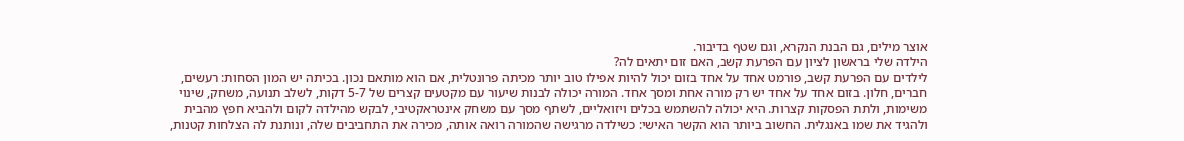אוצר מילים, גם הבנת הנקרא, וגם שטף בדיבור.
הילדה שלי בראשון לציון עם הפרעת קשב, האם זום יתאים לה?
לילדים עם הפרעת קשב, פורמט אחד על אחד בזום יכול להיות אפילו טוב יותר מכיתה פרונטלית, אם הוא מותאם נכון. בכיתה יש המון הסחות: רעשים, חברים, חלון. בזום אחד על אחד יש רק מורה אחת ומסך אחד. המורה יכולה לבנות שיעור עם מקטעים קצרים של 5-7 דקות, לשלב תנועה, משחק, שינוי משימות, ולתת הפסקות קצרות. היא יכולה להשתמש בכלים ויזואליים, לשתף מסך עם משחק אינטראקטיבי, לבקש מהילדה לקום ולהביא חפץ מהבית ולהגיד את שמו באנגלית. החשוב ביותר הוא הקשר האישי: כשילדה מרגישה שהמורה רואה אותה, מכירה את התחביבים שלה, ונותנת לה הצלחות קטנות,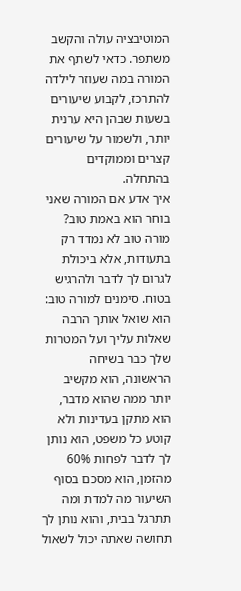המוטיבציה עולה והקשב משתפר. כדאי לשתף את המורה במה שעוזר לילדה להתרכז, לקבוע שיעורים בשעות שבהן היא ערנית יותר, ולשמור על שיעורים קצרים וממוקדים בהתחלה.
איך אדע אם המורה שאני בוחר הוא באמת טוב?
מורה טוב לא נמדד רק בתעודות, אלא ביכולת לגרום לך לדבר ולהרגיש בטוח. סימנים למורה טוב: הוא שואל אותך הרבה שאלות עליך ועל המטרות שלך כבר בשיחה הראשונה, הוא מקשיב יותר ממה שהוא מדבר, הוא מתקן בעדינות ולא קוטע כל משפט, הוא נותן לך לדבר לפחות 60% מהזמן, הוא מסכם בסוף השיעור מה למדת ומה תתרגל בבית, והוא נותן לך תחושה שאתה יכול לשאול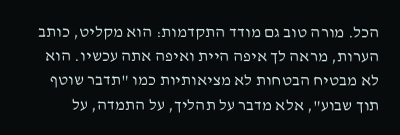הכל. מורה טוב גם מודד התקדמות: הוא מקליט, כותב הערות, מראה לך איפה היית ואיפה אתה עכשיו. הוא לא מבטיח הבטחות לא מציאותיות כמו "תדבר שוטף תוך שבוע", אלא מדבר על תהליך, על התמדה, על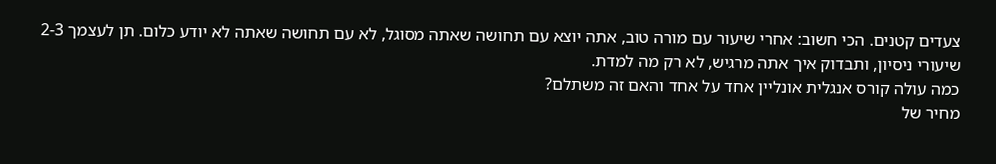צעדים קטנים. הכי חשוב: אחרי שיעור עם מורה טוב, אתה יוצא עם תחושה שאתה מסוגל, לא עם תחושה שאתה לא יודע כלום. תן לעצמך 2-3 שיעורי ניסיון, ותבדוק איך אתה מרגיש, לא רק מה למדת.
כמה עולה קורס אנגלית אונליין אחד על אחד והאם זה משתלם?
מחיר של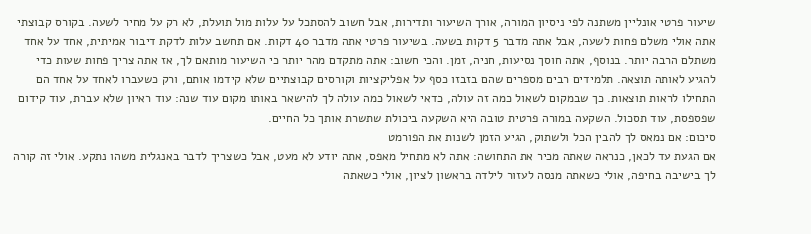שיעור פרטי אונליין משתנה לפי ניסיון המורה, אורך השיעור ותדירות, אבל חשוב להסתכל על עלות מול תועלת, לא רק על מחיר לשעה. בקורס קבוצתי אתה אולי משלם פחות לשעה, אבל אתה מדבר 5 דקות בשעה. בשיעור פרטי אתה מדבר 40 דקות. אם תחשב עלות לדקת דיבור אמיתית, אחד על אחד משתלם הרבה יותר. בנוסף, אתה חוסך נסיעות, חניה, זמן. והכי חשוב: אתה מתקדם מהר יותר כי השיעור מותאם לך, אז אתה צריך פחות שעות כדי להגיע לאותה תוצאה. תלמידים רבים מספרים שהם בזבזו כסף על אפליקציות וקורסים קבוצתיים שלא קידמו אותם, ורק כשעברו לאחד על אחד הם התחילו לראות תוצאות. כך שבמקום לשאול כמה זה עולה, כדאי לשאול כמה עולה לך להישאר באותו מקום עוד שנה: עוד ראיון שלא עברת, עוד קידום שפספסת, עוד תסכול. השקעה במורה פרטית טובה היא השקעה ביכולת שתשרת אותך כל החיים.
סיכום: אם נמאס לך להבין הכל ולשתוק, הגיע הזמן לשנות את הפורמט
אם הגעת עד לכאן, כנראה שאתה מכיר את התחושה: אתה לא מתחיל מאפס, אתה יודע לא מעט, אבל כשצריך לדבר באנגלית משהו נתקע. אולי זה קורה לך בישיבה בחיפה, אולי כשאתה מנסה לעזור לילדה בראשון לציון, אולי כשאתה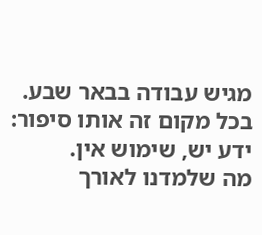מגיש עבודה בבאר שבע. בכל מקום זה אותו סיפור: ידע יש, שימוש אין.
מה שלמדנו לאורך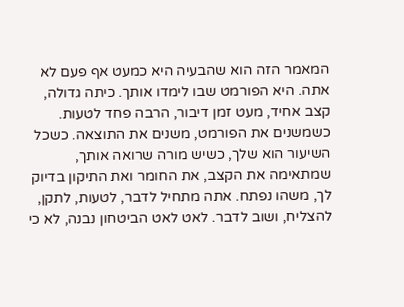המאמר הזה הוא שהבעיה היא כמעט אף פעם לא אתה. היא הפורמט שבו לימדו אותך. כיתה גדולה, קצב אחיד, מעט זמן דיבור, הרבה פחד לטעות. כשמשנים את הפורמט, משנים את התוצאה. כשכל השיעור הוא שלך, כשיש מורה שרואה אותך, שמתאימה את הקצב, את החומר ואת התיקון בדיוק לך, משהו נפתח. אתה מתחיל לדבר, לטעות, לתקן, להצליח, ושוב לדבר. לאט לאט הביטחון נבנה, לא כי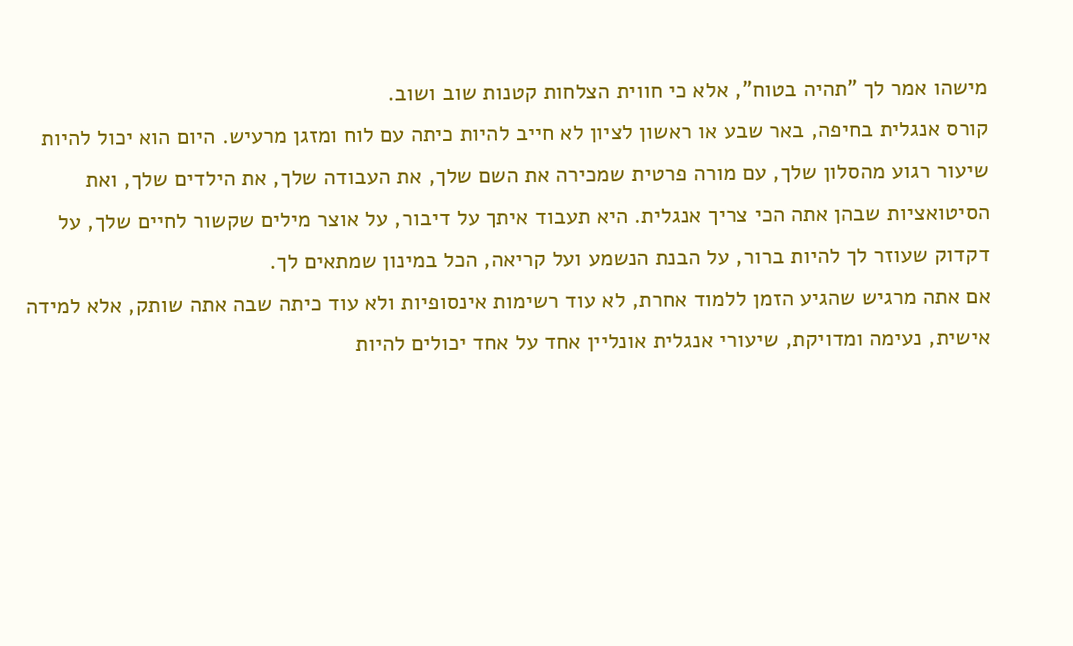מישהו אמר לך "תהיה בטוח", אלא כי חווית הצלחות קטנות שוב ושוב.
קורס אנגלית בחיפה, באר שבע או ראשון לציון לא חייב להיות כיתה עם לוח ומזגן מרעיש. היום הוא יכול להיות שיעור רגוע מהסלון שלך, עם מורה פרטית שמכירה את השם שלך, את העבודה שלך, את הילדים שלך, ואת הסיטואציות שבהן אתה הכי צריך אנגלית. היא תעבוד איתך על דיבור, על אוצר מילים שקשור לחיים שלך, על דקדוק שעוזר לך להיות ברור, על הבנת הנשמע ועל קריאה, הכל במינון שמתאים לך.
אם אתה מרגיש שהגיע הזמן ללמוד אחרת, לא עוד רשימות אינסופיות ולא עוד כיתה שבה אתה שותק, אלא למידה אישית, נעימה ומדויקת, שיעורי אנגלית אונליין אחד על אחד יכולים להיות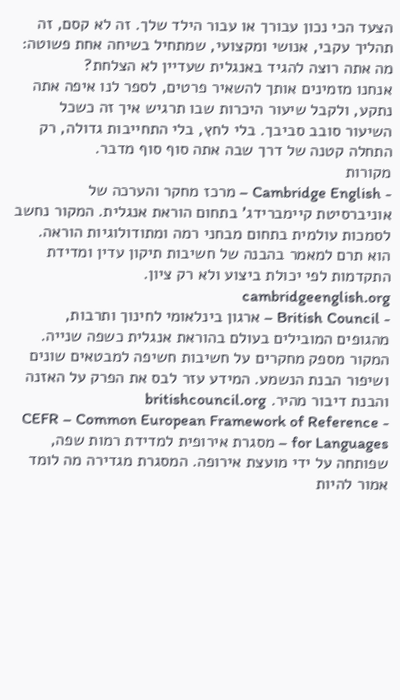הצעד הכי נכון עבורך או עבור הילד שלך. זה לא קסם, זה תהליך עקבי, אנושי ומקצועי, שמתחיל בשיחה אחת פשוטה: מה אתה רוצה להגיד באנגלית שעדיין לא הצלחת?
אנחנו מזמינים אותך להשאיר פרטים, לספר לנו איפה אתה נתקע, ולקבל שיעור היכרות שבו תרגיש איך זה כשכל השיעור סובב סביבך. בלי לחץ, בלי התחייבות גדולה, רק התחלה קטנה של דרך שבה אתה סוף סוף מדבר.
מקורות
- Cambridge English – מרכז מחקר והערכה של אוניברסיטת קיימברידג' בתחום הוראת אנגלית. המקור נחשב לסמכות עולמית בתחום מבחני רמה ומתודולוגיות הוראה. הוא תרם למאמר בהבנה של חשיבות תיקון עדין ומדידת התקדמות לפי יכולת ביצוע ולא רק ציון. cambridgeenglish.org
- British Council – ארגון בינלאומי לחינוך ותרבות, מהגופים המובילים בעולם בהוראת אנגלית כשפה שנייה. המקור מספק מחקרים על חשיבות חשיפה למבטאים שונים ושיפור הבנת הנשמע. המידע עזר לבס את הפרק על האזנה והבנת דיבור מהיר. britishcouncil.org
- CEFR – Common European Framework of Reference for Languages – מסגרת אירופית למדידת רמות שפה, שפותחה על ידי מועצת אירופה. המסגרת מגדירה מה לומד אמור להיות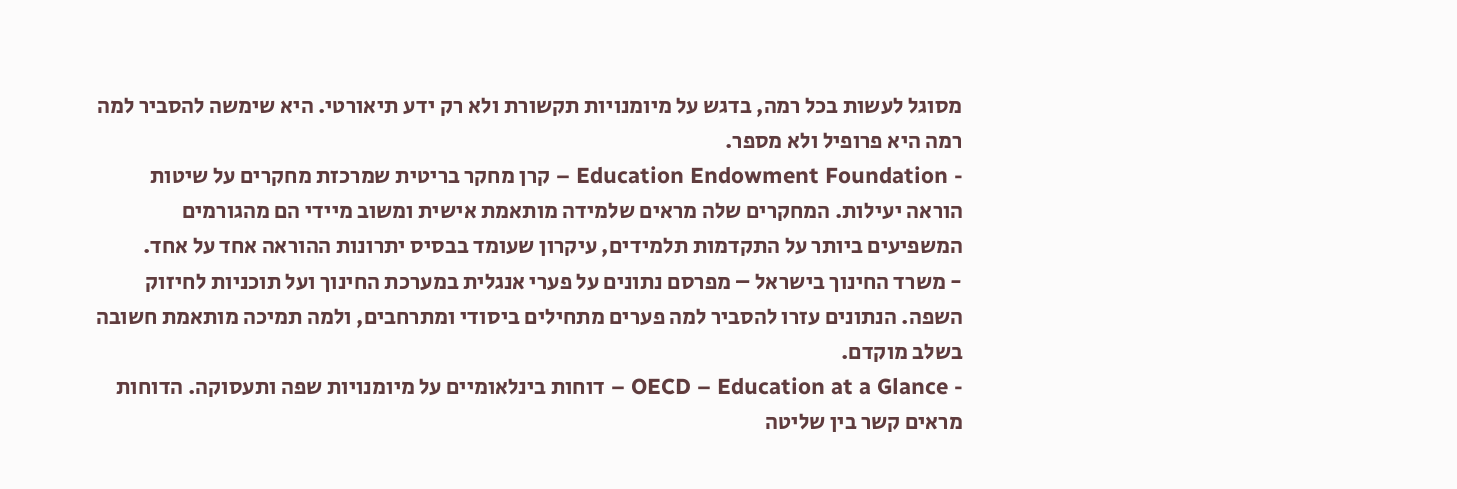מסוגל לעשות בכל רמה, בדגש על מיומנויות תקשורת ולא רק ידע תיאורטי. היא שימשה להסביר למה רמה היא פרופיל ולא מספר.
- Education Endowment Foundation – קרן מחקר בריטית שמרכזת מחקרים על שיטות הוראה יעילות. המחקרים שלה מראים שלמידה מותאמת אישית ומשוב מיידי הם מהגורמים המשפיעים ביותר על התקדמות תלמידים, עיקרון שעומד בבסיס יתרונות ההוראה אחד על אחד.
- משרד החינוך בישראל – מפרסם נתונים על פערי אנגלית במערכת החינוך ועל תוכניות לחיזוק השפה. הנתונים עזרו להסביר למה פערים מתחילים ביסודי ומתרחבים, ולמה תמיכה מותאמת חשובה בשלב מוקדם.
- OECD – Education at a Glance – דוחות בינלאומיים על מיומנויות שפה ותעסוקה. הדוחות מראים קשר בין שליטה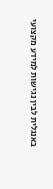באנגלית לבין נגישות למידע מקצועי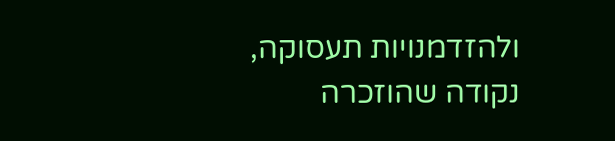ולהזדמנויות תעסוקה, נקודה שהוזכרה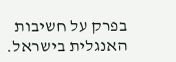בפרק על חשיבות האנגלית בישראל.